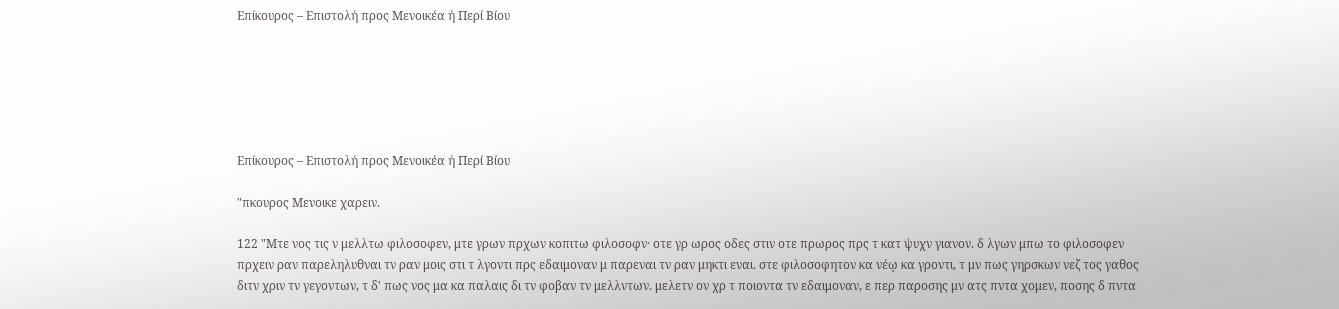Επίκουρος – Επιστολή προς Μενοικέα ή Περί Βίου






Επίκουρος – Επιστολή προς Μενοικέα ή Περί Βίου

"πκουρος Μενοικε χαρειν.

122 "Μτε νος τις ν μελλτω φιλοσοφεν, μτε γρων πρχων κοπιτω φιλοσοφν· οτε γρ ωρος οδες στιν οτε πρωρος πρς τ κατ ψυχν γιανον. δ λγων μπω το φιλοσοφεν πρχειν ραν παρεληλυθναι τν ραν μοις στι τ λγοντι πρς εδαιμοναν μ παρεναι τν ραν μηκτι εναι. στε φιλοσοφητον κα νέῳ κα γροντι, τ μν πως γηρσκων νεζ τος γαθος διτν χριν τν γεγοντων, τ δ' πως νος μα κα παλαις δι τν φοβαν τν μελλντων. μελετν ον χρ τ ποιοντα τν εδαιμοναν, ε περ παροσης μν ατς πντα χομεν, ποσης δ πντα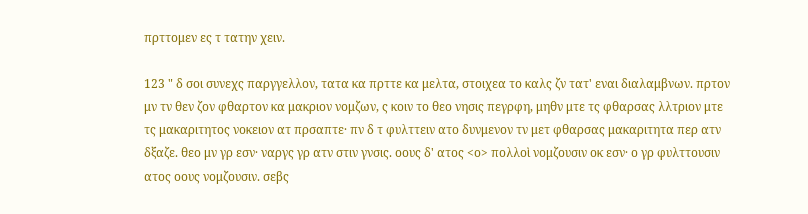πρττομεν ες τ τατην χειν.

123 " δ σοι συνεχς παργγελλον, τατα κα πρττε κα μελτα, στοιχεα το καλς ζν τατ' εναι διαλαμβνων. πρτον μν τν θεν ζον φθαρτον κα μακριον νομζων, ς κοιν το θεο νησις πεγρφη, μηθν μτε τς φθαρσας λλτριον μτε τς μακαριτητος νοκειον ατ πρσαπτε· πν δ τ φυλττειν ατο δυνμενον τν μετ φθαρσας μακαριτητα περ ατν δξαζε. θεο μν γρ εσν· ναργς γρ ατν στιν γνσις. οους δ' ατος <ο> πολλοὶ νομζουσιν οκ εσν· ο γρ φυλττουσιν ατος οους νομζουσιν. σεβς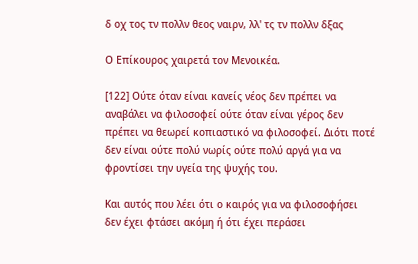δ οχ τος τν πολλν θεος ναιρν, λλ' τς τν πολλν δξας

Ο Επίκουρος χαιρετά τον Μενοικέα.

[122] Ούτε όταν είναι κανείς νέος δεν πρέπει να αναβάλει να φιλοσοφεί ούτε όταν είναι γέρος δεν πρέπει να θεωρεί κοπιαστικό να φιλοσοφεί. Διότι ποτέ δεν είναι ούτε πολύ νωρίς ούτε πολύ αργά για να φροντίσει την υγεία της ψυχής του.

Και αυτός που λέει ότι ο καιρός για να φιλοσοφήσει δεν έχει φτάσει ακόμη ή ότι έχει περάσει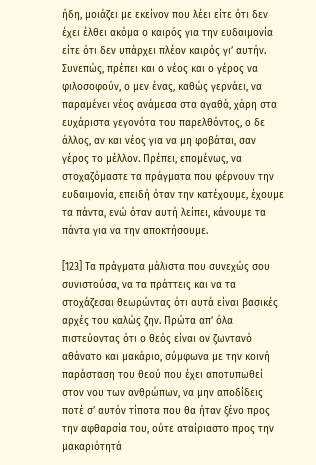ήδη, μοιάζει με εκείνον που λέει είτε ότι δεν έχει έλθει ακόμα ο καιρός για την ευδαιμονία είτε ότι δεν υπάρχει πλέον καιρός γι’ αυτήν. Συνεπώς, πρέπει και ο νέος και ο γέρος να φιλοσοφούν, ο μεν ένας, καθώς γερνάει, να παραμένει νέος ανάμεσα στα αγαθά, χάρη στα ευχάριστα γεγονότα του παρελθόντος, ο δε άλλος, αν και νέος για να μη φοβάται, σαν γέρος το μέλλον. Πρέπει, επομένως, να στοχαζόμαστε τα πράγματα που φέρνουν την ευδαιμονία, επειδή όταν την κατέχουμε, έχουμε τα πάντα, ενώ όταν αυτή λείπει, κάνουμε τα πάντα για να την αποκτήσουμε.

[123] Τα πράγματα μάλιστα που συνεχώς σου συνιστούσα, να τα πράττεις και να τα στοχάζεσαι θεωρώντας ότι αυτά είναι βασικές αρχές του καλώς ζην. Πρώτα απ’ όλα πιστεύοντας ότι ο θεός είναι ον ζωντανό αθάνατο και μακάριο, σύμφωνα με την κοινή παράσταση του θεού που έχει αποτυπωθεί στον νου των ανθρώπων, να μην αποδίδεις ποτέ σ’ αυτόν τίποτα που θα ήταν ξένο προς την αφθαρσία του, ούτε αταίριαστο προς την μακαριότητά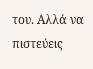του. Αλλά να πιστεύεις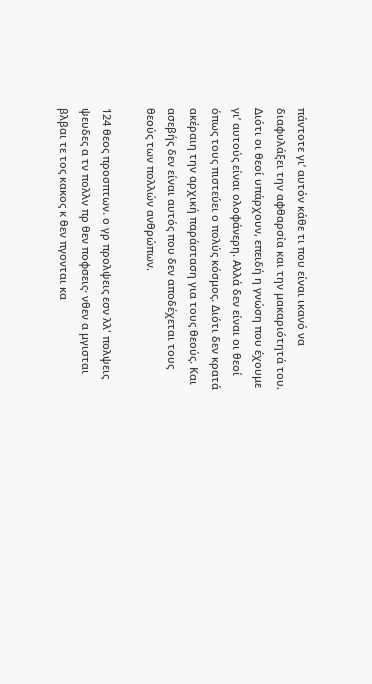πάντοτε γι’ αυτόν κάθε τι που είναι ικανό να διαφυλάξει την αφθαρσία και την μακαριότητά του. Διότι οι θεοί υπάρχουν, επειδή η γνώση που έχουμε γι’ αυτούς είναι ολοφάνερη. Αλλά δεν είναι οι θεοί όπως τους πιστεύει ο πολύς κόσμος. Διότι δεν κρατά ακέραιη την αρχική παράσταση για τους θεούς. Και ασεβής δεν είναι αυτός που δεν αποδέχεται τους θεούς των πολλών ανθρώπων.

124 θεος προσπτων. ο γρ προλψεις εσν λλ' πολψεις ψευδες α τν πολλν πρ θεν ποφσεις· νθεν α μγισται βλβαι τε τος κακος κ θεν πγονται κα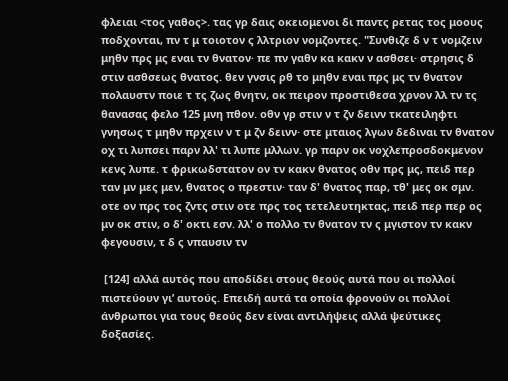φλειαι <τος γαθος>. τας γρ δαις οκειομενοι δι παντς ρετας τος μοους ποδχονται, πν τ μ τοιοτον ς λλτριον νομζοντες. "Συνθιζε δ ν τ νομζειν μηθν πρς μς εναι τν θνατον· πε πν γαθν κα κακν ν ασθσει· στρησις δ στιν ασθσεως θνατος. θεν γνσις ρθ το μηθν εναι πρς μς τν θνατον πολαυστν ποιε τ τς ζως θνητν, οκ πειρον προστιθεσα χρνον λλ τν τς θανασας φελο 125 μνη πθον. οθν γρ στιν ν τ ζν δεινν τκατειληφτι γνησως τ μηθν πρχειν ν τ μ ζν δεινν· στε μταιος λγων δεδιναι τν θνατον οχ τι λυπσει παρν λλ' τι λυπε μλλων. γρ παρν οκ νοχλεπροσδοκμενον κενς λυπε. τ φρικωδστατον ον τν κακν θνατος οθν πρς μς, πειδ περ ταν μν μες μεν, θνατος ο πρεστιν· ταν δ' θνατος παρ, τθ' μες οκ σμν. οτε ον πρς τος ζντς στιν οτε πρς τος τετελευτηκτας, πειδ περ περ ος μν οκ στιν, ο δ' οκτι εσν. λλ' ο πολλο τν θνατον τν ς μγιστον τν κακν φεγουσιν, τ δ ς νπαυσιν τν

 [124] αλλά αυτός που αποδίδει στους θεούς αυτά που οι πολλοί πιστεύουν γι’ αυτούς. Επειδή αυτά τα οποία φρονούν οι πολλοί άνθρωποι για τους θεούς δεν είναι αντιλήψεις αλλά ψεύτικες δοξασίες.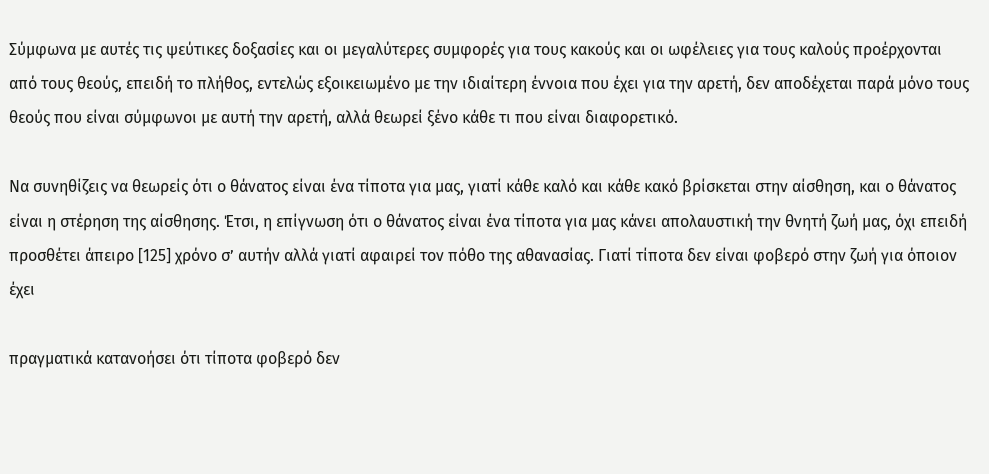Σύμφωνα με αυτές τις ψεύτικες δοξασίες και οι μεγαλύτερες συμφορές για τους κακούς και οι ωφέλειες για τους καλούς προέρχονται από τους θεούς, επειδή το πλήθος, εντελώς εξοικειωμένο με την ιδιαίτερη έννοια που έχει για την αρετή, δεν αποδέχεται παρά μόνο τους θεούς που είναι σύμφωνοι με αυτή την αρετή, αλλά θεωρεί ξένο κάθε τι που είναι διαφορετικό.

Να συνηθίζεις να θεωρείς ότι ο θάνατος είναι ένα τίποτα για μας, γιατί κάθε καλό και κάθε κακό βρίσκεται στην αίσθηση, και ο θάνατος είναι η στέρηση της αίσθησης. Έτσι, η επίγνωση ότι ο θάνατος είναι ένα τίποτα για μας κάνει απολαυστική την θνητή ζωή μας, όχι επειδή προσθέτει άπειρο [125] χρόνο σ’ αυτήν αλλά γιατί αφαιρεί τον πόθο της αθανασίας. Γιατί τίποτα δεν είναι φοβερό στην ζωή για όποιον έχει

πραγματικά κατανοήσει ότι τίποτα φοβερό δεν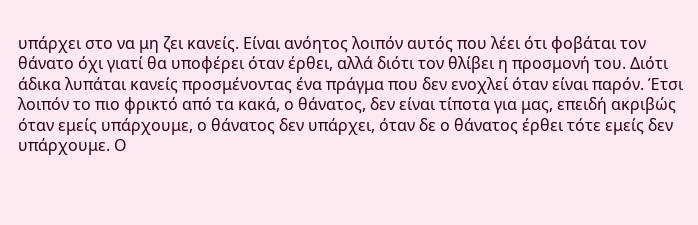υπάρχει στο να μη ζει κανείς. Είναι ανόητος λοιπόν αυτός που λέει ότι φοβάται τον θάνατο όχι γιατί θα υποφέρει όταν έρθει, αλλά διότι τον θλίβει η προσμονή του. Διότι άδικα λυπάται κανείς προσμένοντας ένα πράγμα που δεν ενοχλεί όταν είναι παρόν. Έτσι λοιπόν το πιο φρικτό από τα κακά, ο θάνατος, δεν είναι τίποτα για μας, επειδή ακριβώς όταν εμείς υπάρχουμε, ο θάνατος δεν υπάρχει, όταν δε ο θάνατος έρθει τότε εμείς δεν υπάρχουμε. Ο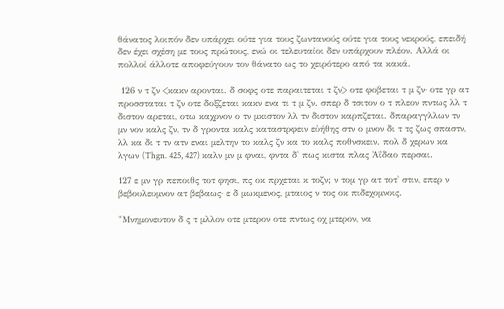θάνατος λοιπόν δεν υπάρχει ούτε για τους ζωντανούς ούτε για τους νεκρούς, επειδή δεν έχει σχέση με τους πρώτους, ενώ οι τελευταίοι δεν υπάρχουν πλέον. Αλλά οι πολλοί άλλοτε αποφεύγουν τον θάνατο ως το χειρότερο από τα κακά.

 126 ν τ ζν <κακν αρονται. δ σοφς οτε παραιτεται τ ζν> οτε φοβεται τ μ ζν· οτε γρ ατ προσσταται τ ζν οτε δοξζεται κακν ενα τι τ μ ζν. σπερ δ τσιτον ο τ πλεον πντως λλ τ διστον αρεται, οτω καχρνον ο τν μκιστον λλ τν διστον καρπζεται. δπαραγγλλων τν μν νον καλς ζν, τν δ γροντα καλς καταστρφειν εὐήθης στν ο μνον δι τ τς ζως σπαστν, λλ κα δι τ τν ατν εναι μελτην το καλς ζν κα το καλς ποθνσκειν. πολ δ χερων κα λγων (Thgn. 425, 427) καλν μν μ φναι, φντα δ' πως κιστα πλας Ἀΐδαο περσαι.

127 ε μν γρ πεποιθς τοτ φησι, πς οκ πρχεται κ τοζν; ν τομ γρ ατ τοτ' στιν, επερ ν βεβουλευμνον ατ βεβαως· ε δ μωκμενος, μταιος ν τος οκ πιδεχομνοις.

"Μνημονευτον δ ς τ μλλον οτε μτερον οτε πντως οχ μτερον, να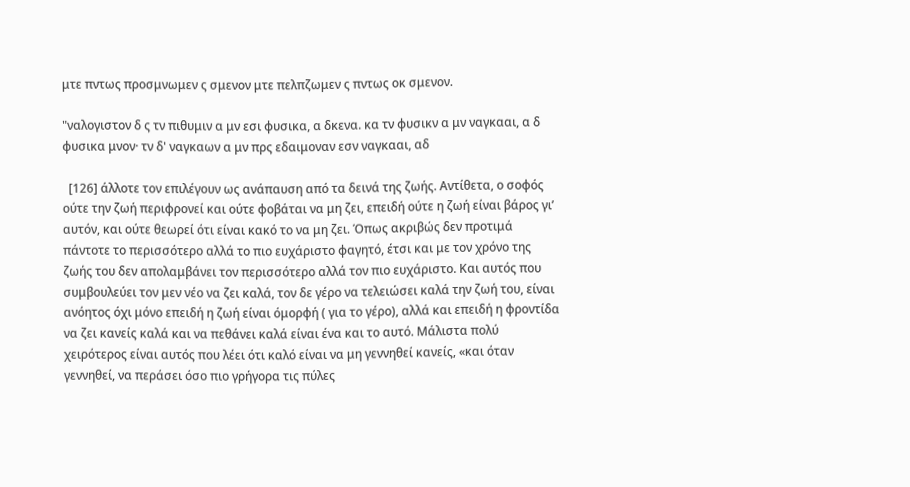μτε πντως προσμνωμεν ς σμενον μτε πελπζωμεν ς πντως οκ σμενον.

"ναλογιστον δ ς τν πιθυμιν α μν εσι φυσικα, α δκενα. κα τν φυσικν α μν ναγκααι, α δ φυσικα μνον· τν δ' ναγκαων α μν πρς εδαιμοναν εσν ναγκααι, αδ

  [126] άλλοτε τον επιλέγουν ως ανάπαυση από τα δεινά της ζωής. Αντίθετα, ο σοφός ούτε την ζωή περιφρονεί και ούτε φοβάται να μη ζει, επειδή ούτε η ζωή είναι βάρος γι’ αυτόν, και ούτε θεωρεί ότι είναι κακό το να μη ζει. Όπως ακριβώς δεν προτιμά πάντοτε το περισσότερο αλλά το πιο ευχάριστο φαγητό, έτσι και με τον χρόνο της ζωής του δεν απολαμβάνει τον περισσότερο αλλά τον πιο ευχάριστο. Και αυτός που συμβουλεύει τον μεν νέο να ζει καλά, τον δε γέρο να τελειώσει καλά την ζωή του, είναι ανόητος όχι μόνο επειδή η ζωή είναι όμορφή ( για το γέρο), αλλά και επειδή η φροντίδα να ζει κανείς καλά και να πεθάνει καλά είναι ένα και το αυτό. Μάλιστα πολύ χειρότερος είναι αυτός που λέει ότι καλό είναι να μη γεννηθεί κανείς, «και όταν γεννηθεί, να περάσει όσο πιο γρήγορα τις πύλες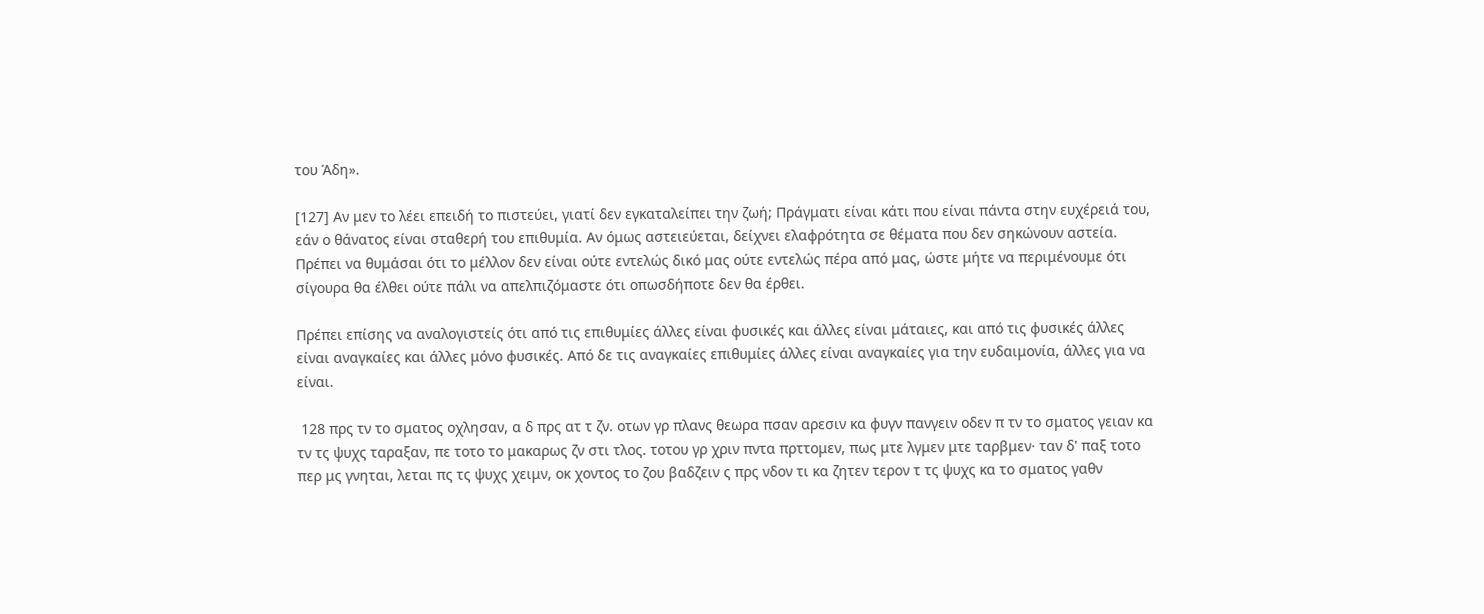του Άδη».

[127] Αν μεν το λέει επειδή το πιστεύει, γιατί δεν εγκαταλείπει την ζωή; Πράγματι είναι κάτι που είναι πάντα στην ευχέρειά του, εάν ο θάνατος είναι σταθερή του επιθυμία. Αν όμως αστειεύεται, δείχνει ελαφρότητα σε θέματα που δεν σηκώνουν αστεία. Πρέπει να θυμάσαι ότι το μέλλον δεν είναι ούτε εντελώς δικό μας ούτε εντελώς πέρα από μας, ώστε μήτε να περιμένουμε ότι σίγουρα θα έλθει ούτε πάλι να απελπιζόμαστε ότι οπωσδήποτε δεν θα έρθει.

Πρέπει επίσης να αναλογιστείς ότι από τις επιθυμίες άλλες είναι φυσικές και άλλες είναι μάταιες, και από τις φυσικές άλλες είναι αναγκαίες και άλλες μόνο φυσικές. Από δε τις αναγκαίες επιθυμίες άλλες είναι αναγκαίες για την ευδαιμονία, άλλες για να είναι.

 128 πρς τν το σματος οχλησαν, α δ πρς ατ τ ζν. οτων γρ πλανς θεωρα πσαν αρεσιν κα φυγν πανγειν οδεν π τν το σματος γειαν κα τν τς ψυχς ταραξαν, πε τοτο το μακαρως ζν στι τλος. τοτου γρ χριν πντα πρττομεν, πως μτε λγμεν μτε ταρβμεν· ταν δ' παξ τοτο περ μς γνηται, λεται πς τς ψυχς χειμν, οκ χοντος το ζου βαδζειν ς πρς νδον τι κα ζητεν τερον τ τς ψυχς κα το σματος γαθν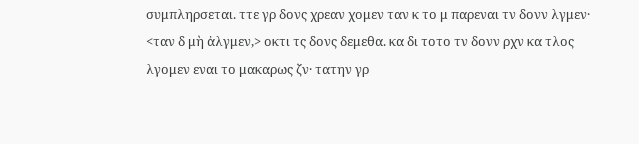συμπληρσεται. ττε γρ δονς χρεαν χομεν ταν κ το μ παρεναι τν δονν λγμεν· <ταν δ μὴ ἀλγμεν,> οκτι τς δονς δεμεθα. κα δι τοτο τν δονν ρχν κα τλος λγομεν εναι το μακαρως ζν· τατην γρ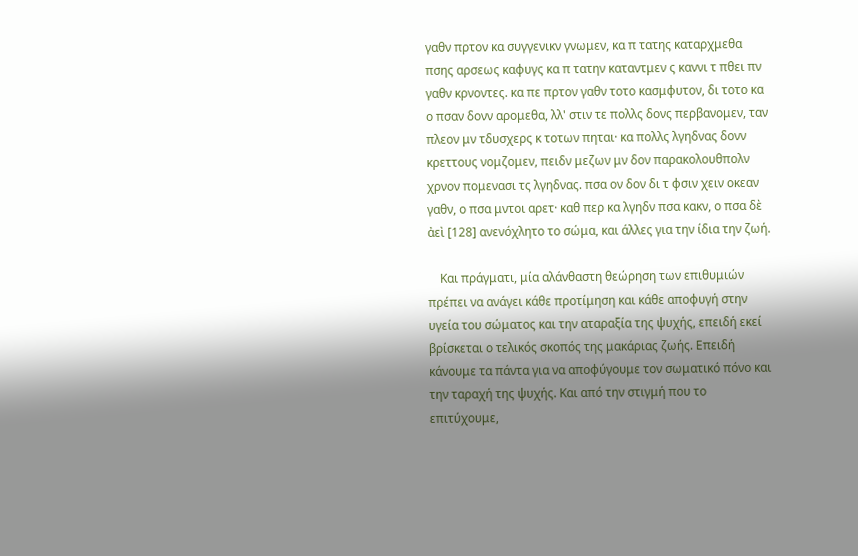γαθν πρτον κα συγγενικν γνωμεν, κα π τατης καταρχμεθα πσης αρσεως καφυγς κα π τατην καταντμεν ς καννι τ πθει πν γαθν κρνοντες. κα πε πρτον γαθν τοτο κασμφυτον, δι τοτο κα ο πσαν δονν αρομεθα, λλ' στιν τε πολλς δονς περβανομεν, ταν πλεον μν τδυσχερς κ τοτων πηται· κα πολλς λγηδνας δονν κρεττους νομζομεν, πειδν μεζων μν δον παρακολουθπολν χρνον πομενασι τς λγηδνας. πσα ον δον δι τ φσιν χειν οκεαν γαθν, ο πσα μντοι αρετ· καθ περ κα λγηδν πσα κακν, ο πσα δὲ ἀεὶ [128] ανενόχλητο το σώμα, και άλλες για την ίδια την ζωή.

    Και πράγματι, μία αλάνθαστη θεώρηση των επιθυμιών πρέπει να ανάγει κάθε προτίμηση και κάθε αποφυγή στην υγεία του σώματος και την αταραξία της ψυχής, επειδή εκεί βρίσκεται ο τελικός σκοπός της μακάριας ζωής. Επειδή κάνουμε τα πάντα για να αποφύγουμε τον σωματικό πόνο και την ταραχή της ψυχής. Και από την στιγμή που το επιτύχουμε,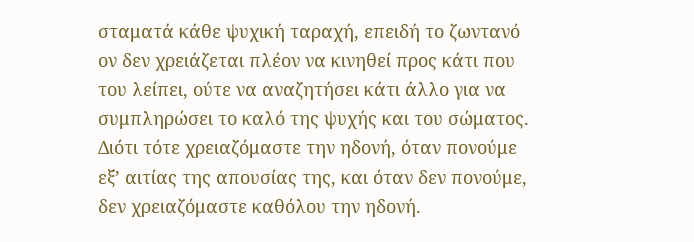σταματά κάθε ψυχική ταραχή, επειδή το ζωντανό ον δεν χρειάζεται πλέον να κινηθεί προς κάτι που του λείπει, ούτε να αναζητήσει κάτι άλλο για να συμπληρώσει το καλό της ψυχής και του σώματος. Διότι τότε χρειαζόμαστε την ηδονή, όταν πονούμε εξ’ αιτίας της απουσίας της, και όταν δεν πονούμε, δεν χρειαζόμαστε καθόλου την ηδονή.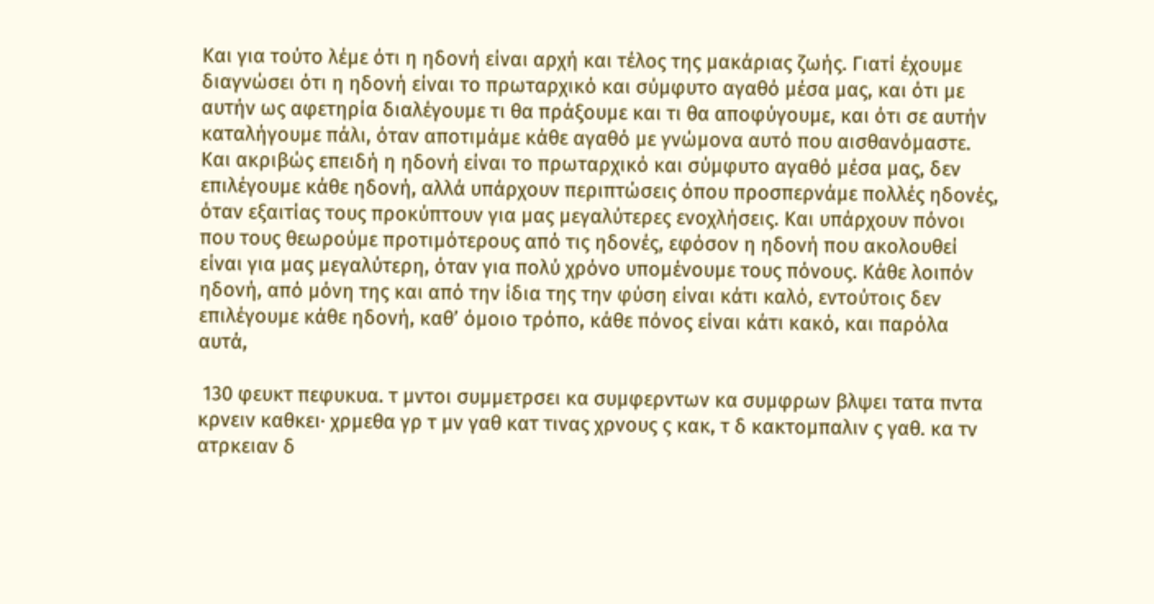Και για τούτο λέμε ότι η ηδονή είναι αρχή και τέλος της μακάριας ζωής. Γιατί έχουμε διαγνώσει ότι η ηδονή είναι το πρωταρχικό και σύμφυτο αγαθό μέσα μας, και ότι με αυτήν ως αφετηρία διαλέγουμε τι θα πράξουμε και τι θα αποφύγουμε, και ότι σε αυτήν καταλήγουμε πάλι, όταν αποτιμάμε κάθε αγαθό με γνώμονα αυτό που αισθανόμαστε. Και ακριβώς επειδή η ηδονή είναι το πρωταρχικό και σύμφυτο αγαθό μέσα μας, δεν επιλέγουμε κάθε ηδονή, αλλά υπάρχουν περιπτώσεις όπου προσπερνάμε πολλές ηδονές, όταν εξαιτίας τους προκύπτουν για μας μεγαλύτερες ενοχλήσεις. Και υπάρχουν πόνοι που τους θεωρούμε προτιμότερους από τις ηδονές, εφόσον η ηδονή που ακολουθεί είναι για μας μεγαλύτερη, όταν για πολύ χρόνο υπομένουμε τους πόνους. Κάθε λοιπόν ηδονή, από μόνη της και από την ίδια της την φύση είναι κάτι καλό, εντούτοις δεν επιλέγουμε κάθε ηδονή, καθ’ όμοιο τρόπο, κάθε πόνος είναι κάτι κακό, και παρόλα αυτά,

 130 φευκτ πεφυκυα. τ μντοι συμμετρσει κα συμφερντων κα συμφρων βλψει τατα πντα κρνειν καθκει· χρμεθα γρ τ μν γαθ κατ τινας χρνους ς κακ, τ δ κακτομπαλιν ς γαθ. κα τν ατρκειαν δ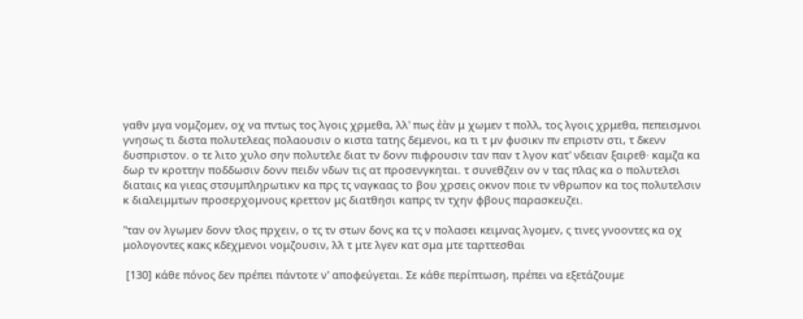γαθν μγα νομζομεν, οχ να πντως τος λγοις χρμεθα, λλ' πως ἐὰν μ χωμεν τ πολλ, τος λγοις χρμεθα, πεπεισμνοι γνησως τι διστα πολυτελεας πολαουσιν ο κιστα τατης δεμενοι, κα τι τ μν φυσικν πν επριστν στι, τ δκενν δυσπριστον. ο τε λιτο χυλο σην πολυτελε διατ τν δονν πιφρουσιν ταν παν τ λγον κατ' νδειαν ξαιρεθ· καμζα κα δωρ τν κροττην ποδδωσιν δονν πειδν νδων τις ατ προσενγκηται. τ συνεθζειν ον ν τας πλας κα ο πολυτελσι διαταις κα γιεας στσυμπληρωτικν κα πρς τς ναγκαας το βου χρσεις οκνον ποιε τν νθρωπον κα τος πολυτελσιν κ διαλειμμτων προσερχομνους κρεττον μς διατθησι καπρς τν τχην φβους παρασκευζει.

"ταν ον λγωμεν δονν τλος πρχειν, ο τς τν στων δονς κα τς ν πολασει κειμνας λγομεν, ς τινες γνοοντες κα οχ μολογοντες κακς κδεχμενοι νομζουσιν, λλ τ μτε λγεν κατ σμα μτε ταρττεσθαι

 [130] κάθε πόνος δεν πρέπει πάντοτε ν' αποφεύγεται. Σε κάθε περίπτωση, πρέπει να εξετάζουμε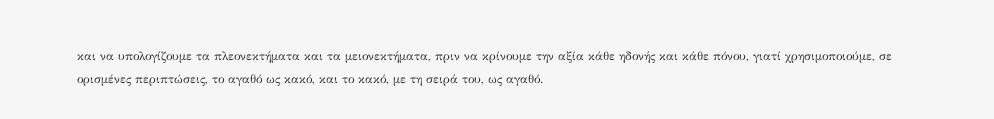και να υπολογίζουμε τα πλεονεκτήματα και τα μειονεκτήματα, πριν να κρίνουμε την αξία κάθε ηδονής και κάθε πόνου, γιατί χρησιμοποιούμε, σε ορισμένες περιπτώσεις, το αγαθό ως κακό, και το κακό, με τη σειρά του, ως αγαθό.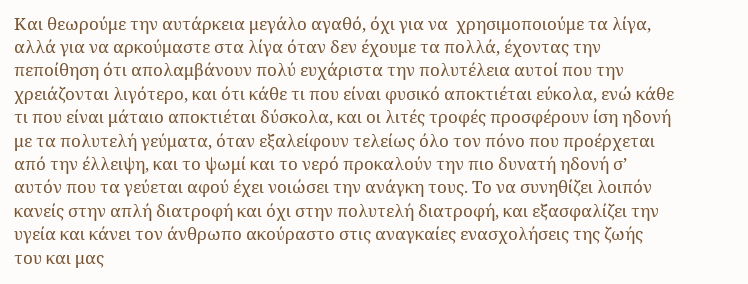Και θεωρούμε την αυτάρκεια μεγάλο αγαθό, όχι για να  χρησιμοποιούμε τα λίγα, αλλά για να αρκούμαστε στα λίγα όταν δεν έχουμε τα πολλά, έχοντας την πεποίθηση ότι απολαμβάνουν πολύ ευχάριστα την πολυτέλεια αυτοί που την χρειάζονται λιγότερο, και ότι κάθε τι που είναι φυσικό αποκτιέται εύκολα, ενώ κάθε τι που είναι μάταιο αποκτιέται δύσκολα, και οι λιτές τροφές προσφέρουν ίση ηδονή με τα πολυτελή γεύματα, όταν εξαλείφουν τελείως όλο τον πόνο που προέρχεται από την έλλειψη, και το ψωμί και το νερό προκαλούν την πιο δυνατή ηδονή σ’ αυτόν που τα γεύεται αφού έχει νοιώσει την ανάγκη τους. Το να συνηθίζει λοιπόν κανείς στην απλή διατροφή και όχι στην πολυτελή διατροφή, και εξασφαλίζει την υγεία και κάνει τον άνθρωπο ακούραστο στις αναγκαίες ενασχολήσεις της ζωής του και μας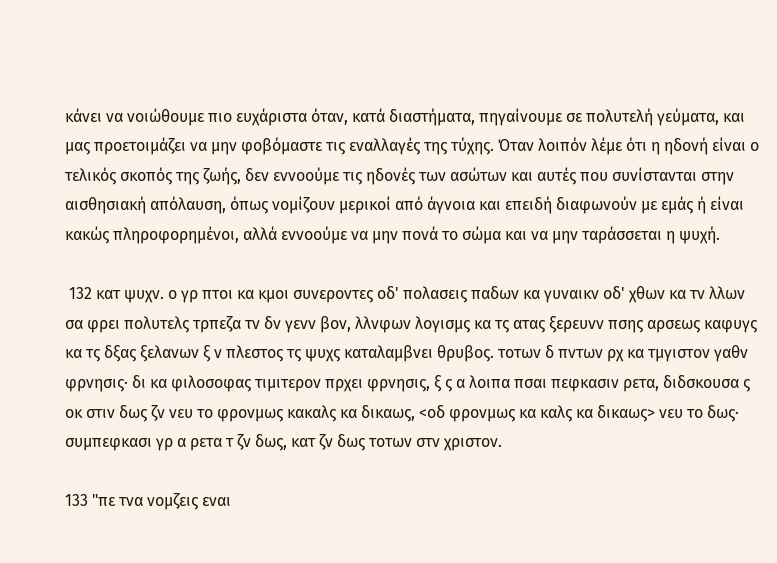κάνει να νοιώθουμε πιο ευχάριστα όταν, κατά διαστήματα, πηγαίνουμε σε πολυτελή γεύματα, και μας προετοιμάζει να μην φοβόμαστε τις εναλλαγές της τύχης. Όταν λοιπόν λέμε ότι η ηδονή είναι ο τελικός σκοπός της ζωής, δεν εννοούμε τις ηδονές των ασώτων και αυτές που συνίστανται στην αισθησιακή απόλαυση, όπως νομίζουν μερικοί από άγνοια και επειδή διαφωνούν με εμάς ή είναι κακώς πληροφορημένοι, αλλά εννοούμε να μην πονά το σώμα και να μην ταράσσεται η ψυχή.

 132 κατ ψυχν. ο γρ πτοι κα κμοι συνεροντες οδ' πολασεις παδων κα γυναικν οδ' χθων κα τν λλων σα φρει πολυτελς τρπεζα τν δν γενν βον, λλνφων λογισμς κα τς ατας ξερευνν πσης αρσεως καφυγς κα τς δξας ξελανων ξ ν πλεστος τς ψυχς καταλαμβνει θρυβος. τοτων δ πντων ρχ κα τμγιστον γαθν φρνησις· δι κα φιλοσοφας τιμιτερον πρχει φρνησις, ξ ς α λοιπα πσαι πεφκασιν ρετα, διδσκουσα ς οκ στιν δως ζν νευ το φρονμως κακαλς κα δικαως, <οδ φρονμως κα καλς κα δικαως> νευ το δως· συμπεφκασι γρ α ρετα τ ζν δως, κατ ζν δως τοτων στν χριστον.

133 "πε τνα νομζεις εναι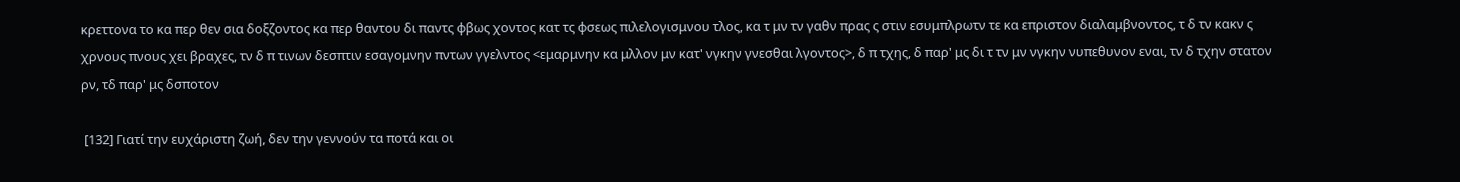κρεττονα το κα περ θεν σια δοξζοντος κα περ θαντου δι παντς φβως χοντος κατ τς φσεως πιλελογισμνου τλος, κα τ μν τν γαθν πρας ς στιν εσυμπλρωτν τε κα επριστον διαλαμβνοντος, τ δ τν κακν ς χρνους πνους χει βραχες, τν δ π τινων δεσπτιν εσαγομνην πντων γγελντος <εμαρμνην κα μλλον μν κατ' νγκην γνεσθαι λγοντος>, δ π τχης, δ παρ' μς δι τ τν μν νγκην νυπεθυνον εναι, τν δ τχην στατον ρν, τδ παρ' μς δσποτον

 [132] Γιατί την ευχάριστη ζωή, δεν την γεννούν τα ποτά και οι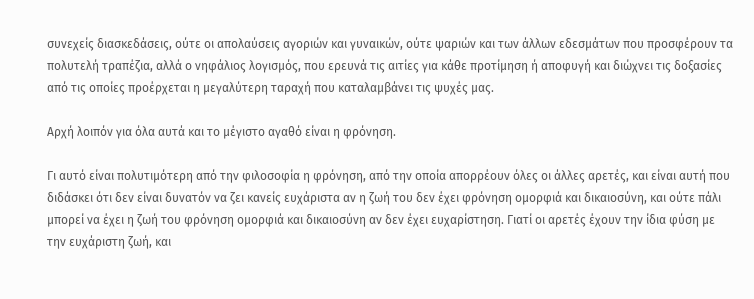συνεχείς διασκεδάσεις, ούτε οι απολαύσεις αγοριών και γυναικών, ούτε ψαριών και των άλλων εδεσμάτων που προσφέρουν τα πολυτελή τραπέζια, αλλά ο νηφάλιος λογισμός, που ερευνά τις αιτίες για κάθε προτίμηση ή αποφυγή και διώχνει τις δοξασίες από τις οποίες προέρχεται η μεγαλύτερη ταραχή που καταλαμβάνει τις ψυχές μας.

Αρχή λοιπόν για όλα αυτά και το μέγιστο αγαθό είναι η φρόνηση.

Γι αυτό είναι πολυτιμότερη από την φιλοσοφία η φρόνηση, από την οποία απορρέουν όλες οι άλλες αρετές, και είναι αυτή που διδάσκει ότι δεν είναι δυνατόν να ζει κανείς ευχάριστα αν η ζωή του δεν έχει φρόνηση ομορφιά και δικαιοσύνη, και ούτε πάλι μπορεί να έχει η ζωή του φρόνηση ομορφιά και δικαιοσύνη αν δεν έχει ευχαρίστηση. Γιατί οι αρετές έχουν την ίδια φύση με την ευχάριστη ζωή, και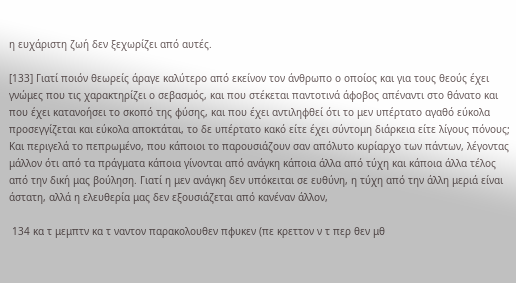η ευχάριστη ζωή δεν ξεχωρίζει από αυτές.

[133] Γιατί ποιόν θεωρείς άραγε καλύτερο από εκείνον τον άνθρωπο ο οποίος και για τους θεούς έχει γνώμες που τις χαρακτηρίζει ο σεβασμός, και που στέκεται παντοτινά άφοβος απέναντι στο θάνατο και που έχει κατανοήσει το σκοπό της φύσης, και που έχει αντιληφθεί ότι το μεν υπέρτατο αγαθό εύκολα προσεγγίζεται και εύκολα αποκτάται, το δε υπέρτατο κακό είτε έχει σύντομη διάρκεια είτε λίγους πόνους; Και περιγελά το πεπρωμένο, που κάποιοι το παρουσιάζουν σαν απόλυτο κυρίαρχο των πάντων, λέγοντας μάλλον ότι από τα πράγματα κάποια γίνονται από ανάγκη κάποια άλλα από τύχη και κάποια άλλα τέλος από την δική μας βούληση. Γιατί η μεν ανάγκη δεν υπόκειται σε ευθύνη, η τύχη από την άλλη μεριά είναι άστατη, αλλά η ελευθερία μας δεν εξουσιάζεται από κανέναν άλλον,

 134 κα τ μεμπτν κα τ ναντον παρακολουθεν πφυκεν (πε κρεττον ν τ περ θεν μθ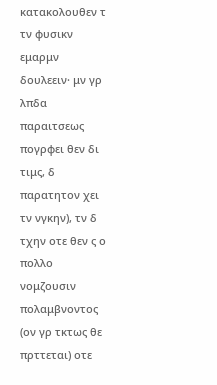κατακολουθεν τ τν φυσικν εμαρμν δουλεειν· μν γρ λπδα παραιτσεως πογρφει θεν δι τιμς, δ παρατητον χει τν νγκην), τν δ τχην οτε θεν ς ο πολλο νομζουσιν πολαμβνοντος (ον γρ τκτως θε πρττεται) οτε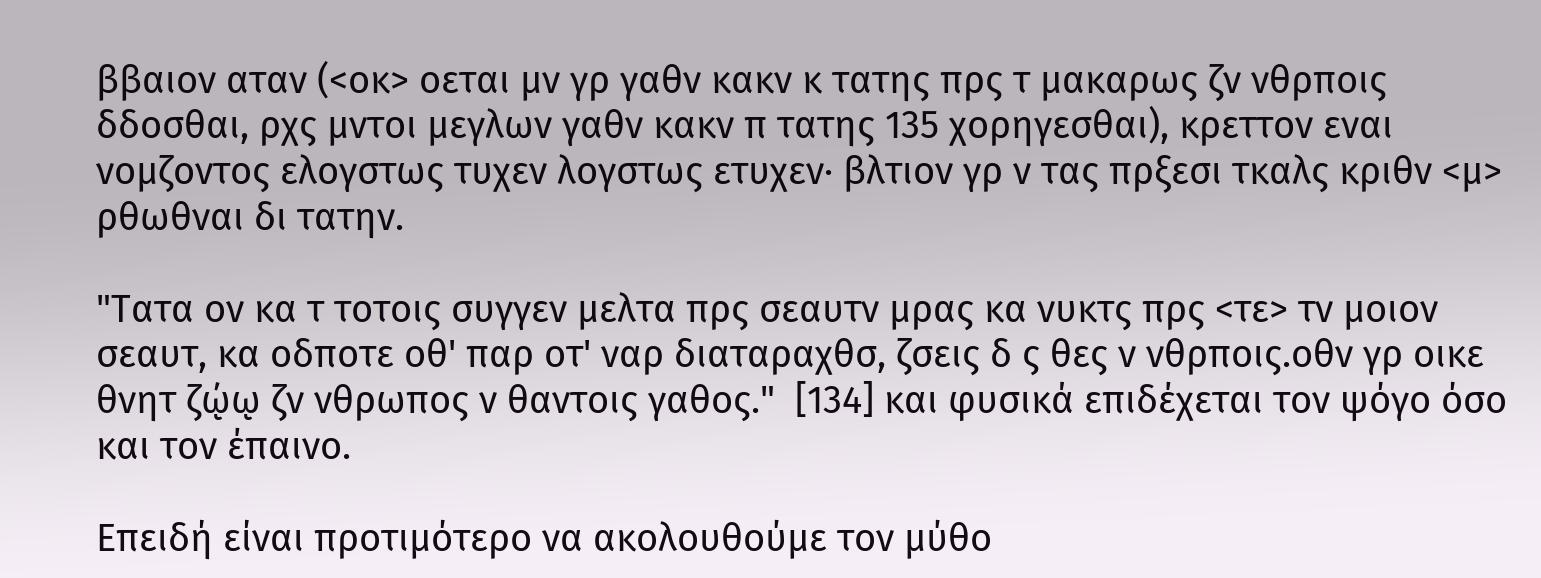ββαιον αταν (<οκ> οεται μν γρ γαθν κακν κ τατης πρς τ μακαρως ζν νθρποις δδοσθαι, ρχς μντοι μεγλων γαθν κακν π τατης 135 χορηγεσθαι), κρεττον εναι νομζοντος ελογστως τυχεν λογστως ετυχεν· βλτιον γρ ν τας πρξεσι τκαλς κριθν <μ> ρθωθναι δι τατην.

"Τατα ον κα τ τοτοις συγγεν μελτα πρς σεαυτν μρας κα νυκτς πρς <τε> τν μοιον σεαυτ, κα οδποτε οθ' παρ οτ' ναρ διαταραχθσ, ζσεις δ ς θες ν νθρποις.οθν γρ οικε θνητ ζῴῳ ζν νθρωπος ν θαντοις γαθος."  [134] και φυσικά επιδέχεται τον ψόγο όσο και τον έπαινο.

Επειδή είναι προτιμότερο να ακολουθούμε τον μύθο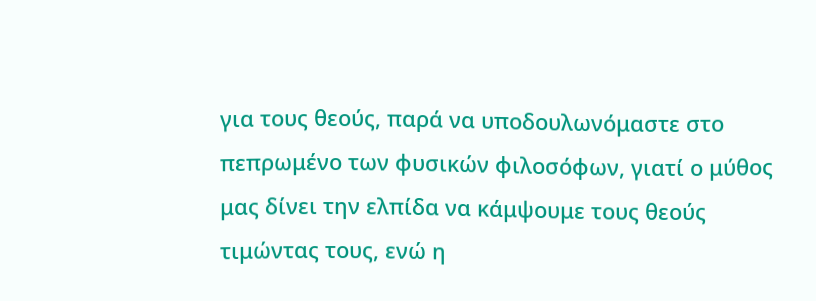για τους θεούς, παρά να υποδουλωνόμαστε στο πεπρωμένο των φυσικών φιλοσόφων, γιατί ο μύθος μας δίνει την ελπίδα να κάμψουμε τους θεούς τιμώντας τους, ενώ η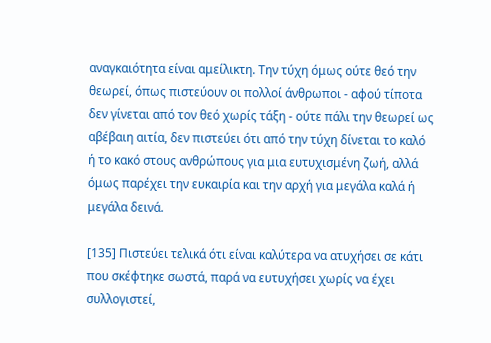αναγκαιότητα είναι αμείλικτη. Την τύχη όμως ούτε θεό την θεωρεί, όπως πιστεύουν οι πολλοί άνθρωποι - αφού τίποτα δεν γίνεται από τον θεό χωρίς τάξη - ούτε πάλι την θεωρεί ως αβέβαιη αιτία, δεν πιστεύει ότι από την τύχη δίνεται το καλό ή το κακό στους ανθρώπους για μια ευτυχισμένη ζωή, αλλά όμως παρέχει την ευκαιρία και την αρχή για μεγάλα καλά ή μεγάλα δεινά.

[135] Πιστεύει τελικά ότι είναι καλύτερα να ατυχήσει σε κάτι που σκέφτηκε σωστά, παρά να ευτυχήσει χωρίς να έχει συλλογιστεί,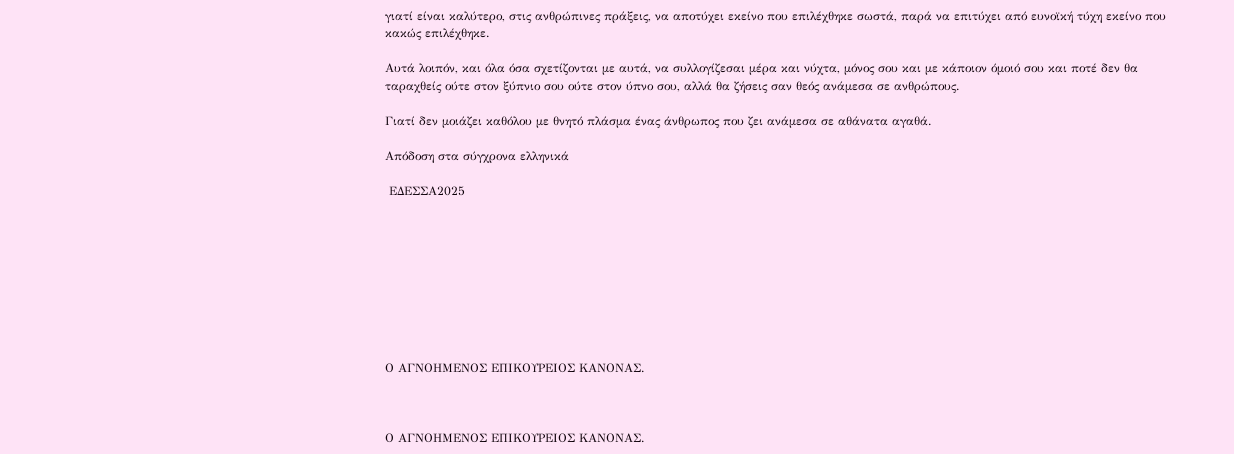γιατί είναι καλύτερο, στις ανθρώπινες πράξεις, να αποτύχει εκείνο που επιλέχθηκε σωστά, παρά να επιτύχει από ευνοϊκή τύχη εκείνο που κακώς επιλέχθηκε.

Αυτά λοιπόν, και όλα όσα σχετίζονται με αυτά, να συλλογίζεσαι μέρα και νύχτα, μόνος σου και με κάποιον όμοιό σου και ποτέ δεν θα ταραχθείς ούτε στον ξύπνιο σου ούτε στον ύπνο σου, αλλά θα ζήσεις σαν θεός ανάμεσα σε ανθρώπους.

Γιατί δεν μοιάζει καθόλου με θνητό πλάσμα ένας άνθρωπος που ζει ανάμεσα σε αθάνατα αγαθά.

Απόδοση στα σύγχρονα ελληνικά

 ΕΔΕΣΣΑ2025









Ο ΑΓΝΟΗΜΕΝΟΣ ΕΠΙΚΟΥΡΕΙΟΣ ΚΑΝΟΝΑΣ.



Ο ΑΓΝΟΗΜΕΝΟΣ ΕΠΙΚΟΥΡΕΙΟΣ ΚΑΝΟΝΑΣ.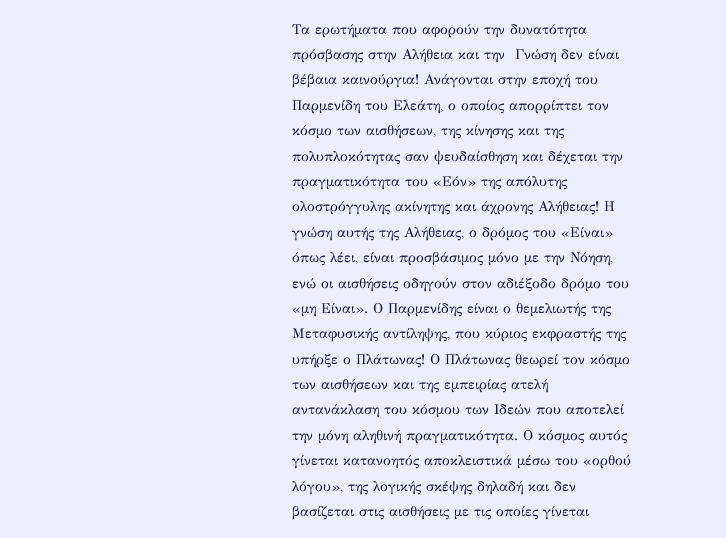Τα ερωτήματα που αφορούν την δυνατότητα πρόσβασης στην Αλήθεια και την  Γνώση δεν είναι βέβαια καινούργια! Ανάγονται στην εποχή του Παρμενίδη του Ελεάτη, ο οποίος απορρίπτει τον κόσμο των αισθήσεων, της κίνησης και της πολυπλοκότητας σαν ψευδαίσθηση και δέχεται την πραγματικότητα του «Εόν» της απόλυτης ολοστρόγγυλης ακίνητης και άχρονης Αλήθειας! Η γνώση αυτής της Αλήθειας, ο δρόμος του «Είναι» όπως λέει, είναι προσβάσιμος μόνο με την Νόηση, ενώ οι αισθήσεις οδηγούν στον αδιέξοδο δρόμο του «μη Είναι». Ο Παρμενίδης είναι ο θεμελιωτής της Μεταφυσικής αντίληψης, που κύριος εκφραστής της υπήρξε ο Πλάτωνας! Ο Πλάτωνας θεωρεί τον κόσμο των αισθήσεων και της εμπειρίας ατελή αντανάκλαση του κόσμου των Ιδεών που αποτελεί την μόνη αληθινή πραγματικότητα. Ο κόσμος αυτός γίνεται κατανοητός αποκλειστικά μέσω του «ορθού λόγου», της λογικής σκέψης δηλαδή και δεν βασίζεται στις αισθήσεις με τις οποίες γίνεται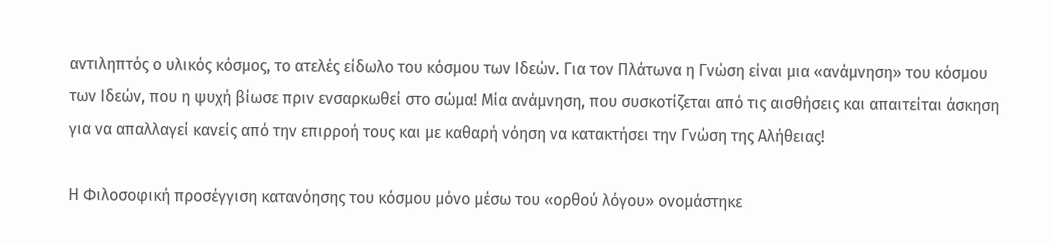αντιληπτός ο υλικός κόσμος, το ατελές είδωλο του κόσμου των Ιδεών. Για τον Πλάτωνα η Γνώση είναι μια «ανάμνηση» του κόσμου των Ιδεών, που η ψυχή βίωσε πριν ενσαρκωθεί στο σώμα! Μία ανάμνηση, που συσκοτίζεται από τις αισθήσεις και απαιτείται άσκηση για να απαλλαγεί κανείς από την επιρροή τους και με καθαρή νόηση να κατακτήσει την Γνώση της Αλήθειας!

Η Φιλοσοφική προσέγγιση κατανόησης του κόσμου μόνο μέσω του «ορθού λόγου» ονομάστηκε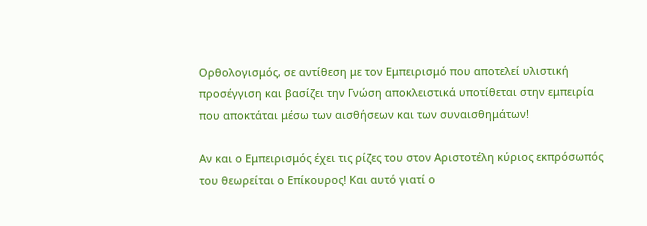Ορθολογισμός, σε αντίθεση με τον Εμπειρισμό που αποτελεί υλιστική προσέγγιση και βασίζει την Γνώση αποκλειστικά υποτίθεται στην εμπειρία που αποκτάται μέσω των αισθήσεων και των συναισθημάτων!

Αν και ο Εμπειρισμός έχει τις ρίζες του στον Αριστοτέλη κύριος εκπρόσωπός του θεωρείται ο Επίκουρος! Και αυτό γιατί ο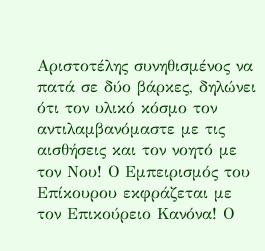Αριστοτέλης συνηθισμένος να πατά σε δύο βάρκες, δηλώνει ότι τον υλικό κόσμο τον αντιλαμβανόμαστε με τις αισθήσεις και τον νοητό με τον Νου! Ο Εμπειρισμός του Επίκουρου εκφράζεται με τον Επικούρειο Κανόνα! Ο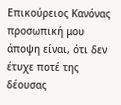Επικούρειος Κανόνας προσωπική μου άποψη είναι, ότι δεν έτυχε ποτέ της δέουσας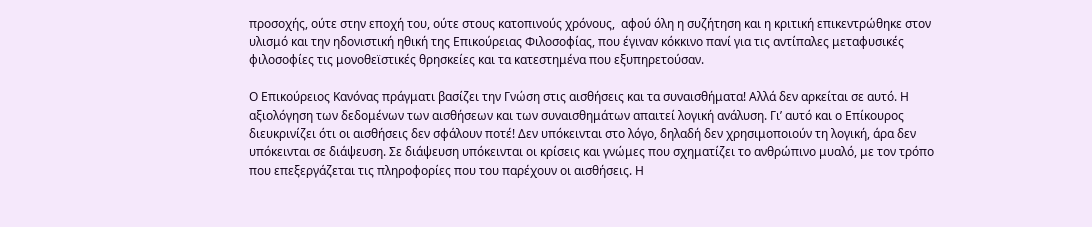προσοχής, ούτε στην εποχή του, ούτε στους κατοπινούς χρόνους,  αφού όλη η συζήτηση και η κριτική επικεντρώθηκε στον υλισμό και την ηδονιστική ηθική της Επικούρειας Φιλοσοφίας, που έγιναν κόκκινο πανί για τις αντίπαλες μεταφυσικές φιλοσοφίες τις μονοθεϊστικές θρησκείες και τα κατεστημένα που εξυπηρετούσαν.

Ο Επικούρειος Κανόνας πράγματι βασίζει την Γνώση στις αισθήσεις και τα συναισθήματα! Αλλά δεν αρκείται σε αυτό. Η αξιολόγηση των δεδομένων των αισθήσεων και των συναισθημάτων απαιτεί λογική ανάλυση. Γι’ αυτό και ο Επίκουρος διευκρινίζει ότι οι αισθήσεις δεν σφάλουν ποτέ! Δεν υπόκεινται στο λόγο, δηλαδή δεν χρησιμοποιούν τη λογική, άρα δεν υπόκεινται σε διάψευση. Σε διάψευση υπόκεινται οι κρίσεις και γνώμες που σχηματίζει το ανθρώπινο μυαλό, με τον τρόπο που επεξεργάζεται τις πληροφορίες που του παρέχουν οι αισθήσεις. Η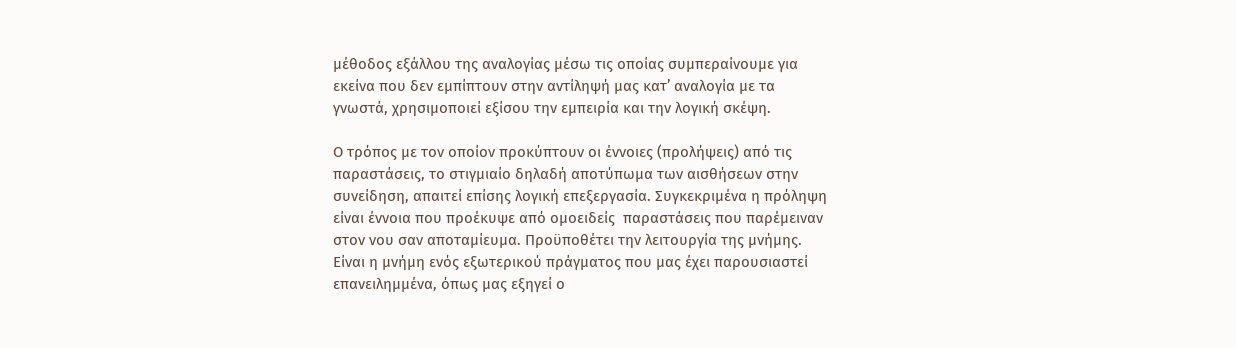μέθοδος εξάλλου της αναλογίας μέσω τις οποίας συμπεραίνουμε για εκείνα που δεν εμπίπτουν στην αντίληψή μας κατ’ αναλογία με τα γνωστά, χρησιμοποιεί εξίσου την εμπειρία και την λογική σκέψη.

Ο τρόπος με τον οποίον προκύπτουν οι έννοιες (προλήψεις) από τις παραστάσεις, το στιγμιαίο δηλαδή αποτύπωμα των αισθήσεων στην συνείδηση, απαιτεί επίσης λογική επεξεργασία. Συγκεκριμένα η πρόληψη είναι έννοια που προέκυψε από ομοειδείς  παραστάσεις που παρέμειναν στον νου σαν αποταμίευμα. Προϋποθέτει την λειτουργία της μνήμης. Είναι η μνήμη ενός εξωτερικού πράγματος που μας έχει παρουσιαστεί επανειλημμένα, όπως μας εξηγεί ο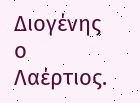Διογένης ο Λαέρτιος.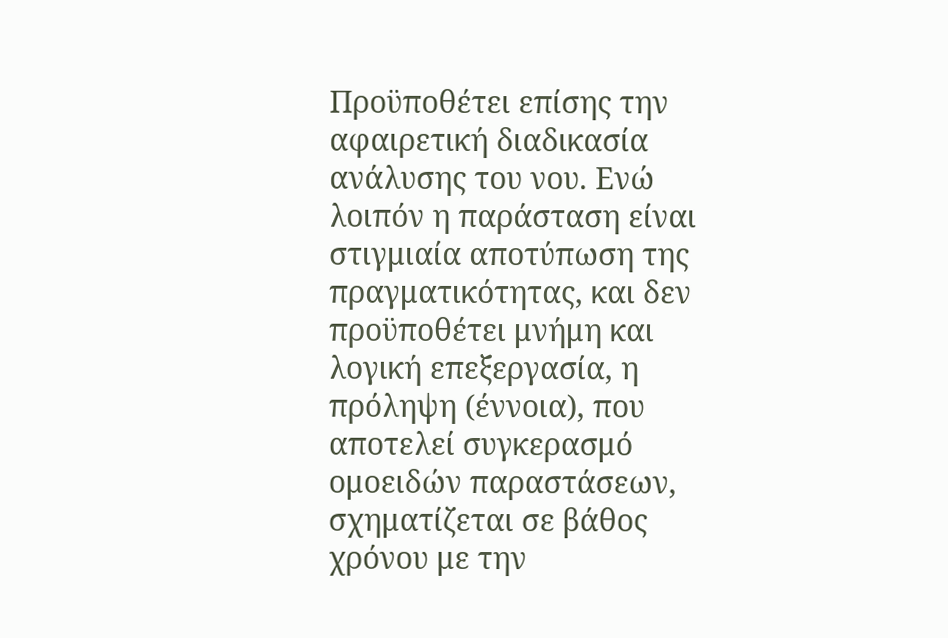Προϋποθέτει επίσης την αφαιρετική διαδικασία ανάλυσης του νου. Ενώ λοιπόν η παράσταση είναι στιγμιαία αποτύπωση της πραγματικότητας, και δεν προϋποθέτει μνήμη και λογική επεξεργασία, η πρόληψη (έννοια), που αποτελεί συγκερασμό ομοειδών παραστάσεων, σχηματίζεται σε βάθος χρόνου με την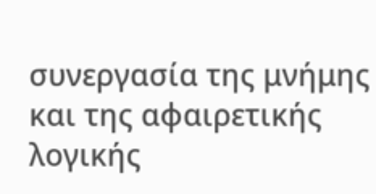συνεργασία της μνήμης και της αφαιρετικής λογικής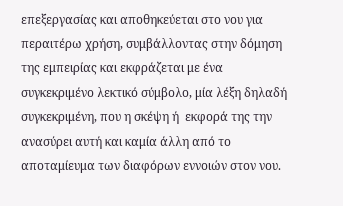επεξεργασίας και αποθηκεύεται στο νου για περαιτέρω χρήση, συμβάλλοντας στην δόμηση της εμπειρίας και εκφράζεται με ένα συγκεκριμένο λεκτικό σύμβολο, μία λέξη δηλαδή συγκεκριμένη, που η σκέψη ή  εκφορά της την ανασύρει αυτή και καμία άλλη από το αποταμίευμα των διαφόρων εννοιών στον νου.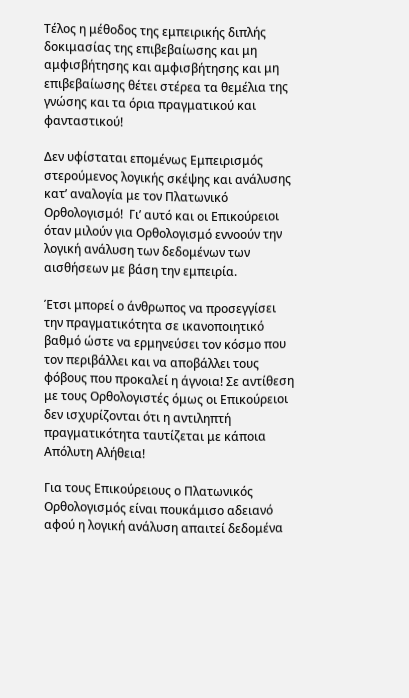Τέλος η μέθοδος της εμπειρικής διπλής δοκιμασίας της επιβεβαίωσης και μη αμφισβήτησης και αμφισβήτησης και μη επιβεβαίωσης θέτει στέρεα τα θεμέλια της γνώσης και τα όρια πραγματικού και φανταστικού!

Δεν υφίσταται επομένως Εμπειρισμός στερούμενος λογικής σκέψης και ανάλυσης κατ’ αναλογία με τον Πλατωνικό Ορθολογισμό!  Γι’ αυτό και οι Επικούρειοι όταν μιλούν για Ορθολογισμό εννοούν την λογική ανάλυση των δεδομένων των αισθήσεων με βάση την εμπειρία.

Έτσι μπορεί ο άνθρωπος να προσεγγίσει την πραγματικότητα σε ικανοποιητικό βαθμό ώστε να ερμηνεύσει τον κόσμο που τον περιβάλλει και να αποβάλλει τους φόβους που προκαλεί η άγνοια! Σε αντίθεση με τους Ορθολογιστές όμως οι Επικούρειοι δεν ισχυρίζονται ότι η αντιληπτή πραγματικότητα ταυτίζεται με κάποια  Απόλυτη Αλήθεια!

Για τους Επικούρειους ο Πλατωνικός Ορθολογισμός είναι πουκάμισο αδειανό αφού η λογική ανάλυση απαιτεί δεδομένα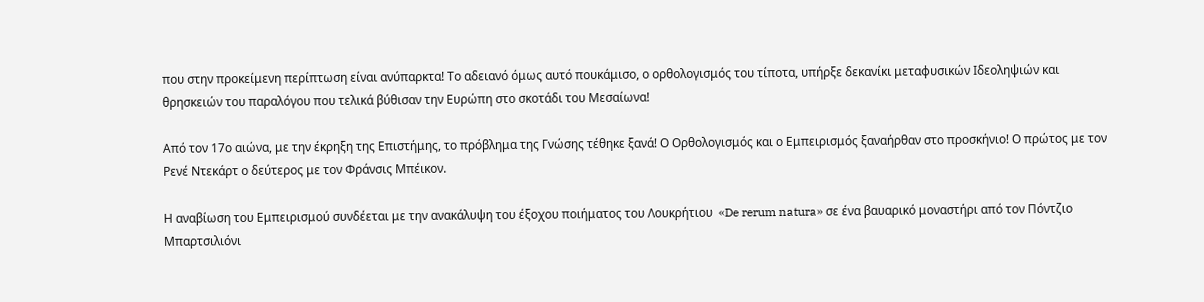που στην προκείμενη περίπτωση είναι ανύπαρκτα! Το αδειανό όμως αυτό πουκάμισο, ο ορθολογισμός του τίποτα, υπήρξε δεκανίκι μεταφυσικών Ιδεοληψιών και θρησκειών του παραλόγου που τελικά βύθισαν την Ευρώπη στο σκοτάδι του Μεσαίωνα!

Από τον 17ο αιώνα, με την έκρηξη της Επιστήμης, το πρόβλημα της Γνώσης τέθηκε ξανά! Ο Ορθολογισμός και ο Εμπειρισμός ξαναήρθαν στο προσκήνιο! Ο πρώτος με τον Ρενέ Ντεκάρτ ο δεύτερος με τον Φράνσις Μπέικον.

Η αναβίωση του Εμπειρισμού συνδέεται με την ανακάλυψη του έξοχου ποιήματος του Λουκρήτιου  «De rerum natura» σε ένα βαυαρικό μοναστήρι από τον Πόντζιο Μπαρτσιλιόνι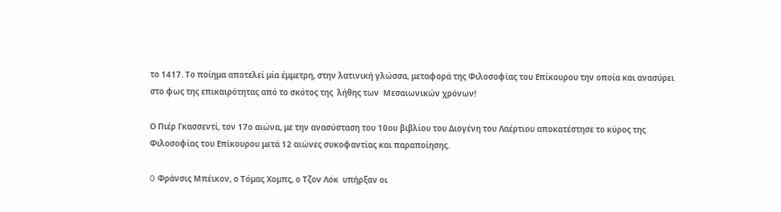το 1417. Το ποίημα αποτελεί μία έμμετρη, στην λατινική γλώσσα, μεταφορά της Φιλοσοφίας του Επίκουρου την οποία και ανασύρει στο φως της επικαιρότητας από το σκότος της  λήθης των  Μεσαιωνικών χρόνων!

Ο Πιέρ Γκασσεντί, τον 17ο αιώνα, με την ανασύσταση του 10ου βιβλίου του Διογένη του Λαέρτιου αποκατέστησε το κύρος της Φιλοσοφίας του Επίκουρου μετά 12 αιώνες συκοφαντίας και παραποίησης.

O Φράνσις Μπέικον, ο Τόμας Χομπς, ο Τζον Λόκ  υπήρξαν οι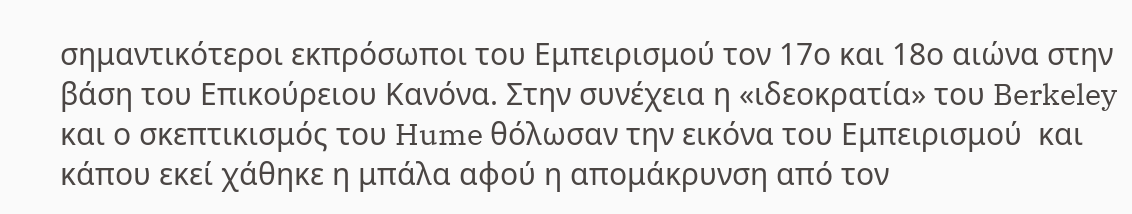σημαντικότεροι εκπρόσωποι του Εμπειρισμού τον 17ο και 18ο αιώνα στην βάση του Επικούρειου Κανόνα. Στην συνέχεια η «ιδεοκρατία» του Berkeley  και ο σκεπτικισμός του Hume θόλωσαν την εικόνα του Εμπειρισμού  και κάπου εκεί χάθηκε η μπάλα αφού η απομάκρυνση από τον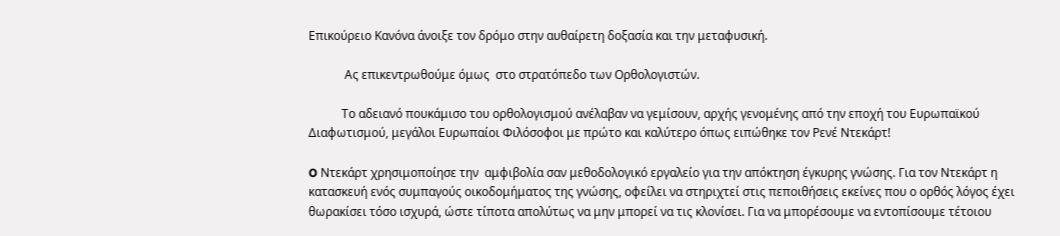Επικούρειο Kανόνα άνοιξε τον δρόμο στην αυθαίρετη δοξασία και την μεταφυσική.

            Ας επικεντρωθούμε όμως  στο στρατόπεδο των Ορθολογιστών.

           Το αδειανό πουκάμισο του ορθολογισμού ανέλαβαν να γεμίσουν, αρχής γενομένης από την εποχή του Ευρωπαϊκού Διαφωτισμού, μεγάλοι Ευρωπαίοι Φιλόσοφοι με πρώτο και καλύτερο όπως ειπώθηκε τον Ρενέ Ντεκάρτ!

O Ντεκάρτ χρησιμοποίησε την  αμφιβολία σαν μεθοδολογικό εργαλείο για την απόκτηση έγκυρης γνώσης. Για τον Ντεκάρτ η κατασκευή ενός συμπαγούς οικοδομήματος της γνώσης, οφείλει να στηριχτεί στις πεποιθήσεις εκείνες που ο ορθός λόγος έχει θωρακίσει τόσο ισχυρά, ώστε τίποτα απολύτως να μην μπορεί να τις κλονίσει. Για να μπορέσουμε να εντοπίσουμε τέτοιου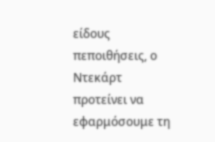είδους πεποιθήσεις, ο Ντεκάρτ προτείνει να εφαρμόσουμε τη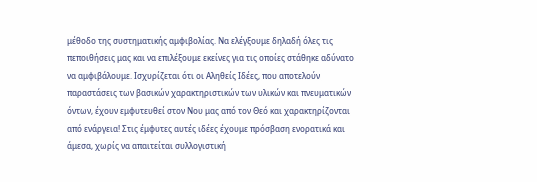μέθοδο της συστηματικής αμφιβολίας. Να ελέγξουμε δηλαδή όλες τις πεποιθήσεις μας και να επιλέξουμε εκείνες για τις οποίες στάθηκε αδύνατο να αμφιβάλουμε. Ισχυρίζεται ότι οι Αληθείς Ιδέες, που αποτελούν παραστάσεις των βασικών χαρακτηριστικών των υλικών και πνευματικών όντων, έχουν εμφυτευθεί στον Νου μας από τον Θεό και χαρακτηρίζονται από ενάργεια! Στις έμφυτες αυτές ιδέες έχουμε πρόσβαση ενορατικά και άμεσα, χωρίς να απαιτείται συλλογιστική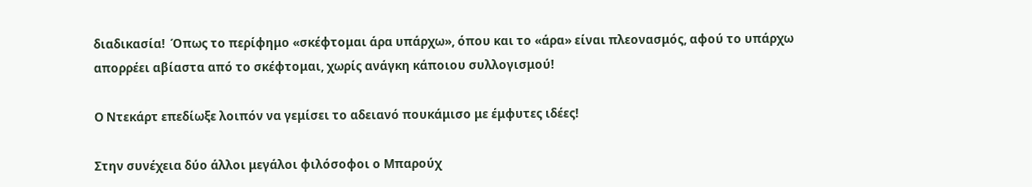διαδικασία!  Όπως το περίφημο «σκέφτομαι άρα υπάρχω», όπου και το «άρα» είναι πλεονασμός, αφού το υπάρχω απορρέει αβίαστα από το σκέφτομαι, χωρίς ανάγκη κάποιου συλλογισμού!

Ο Ντεκάρτ επεδίωξε λοιπόν να γεμίσει το αδειανό πουκάμισο με έμφυτες ιδέες!

Στην συνέχεια δύο άλλοι μεγάλοι φιλόσοφοι ο Μπαρούχ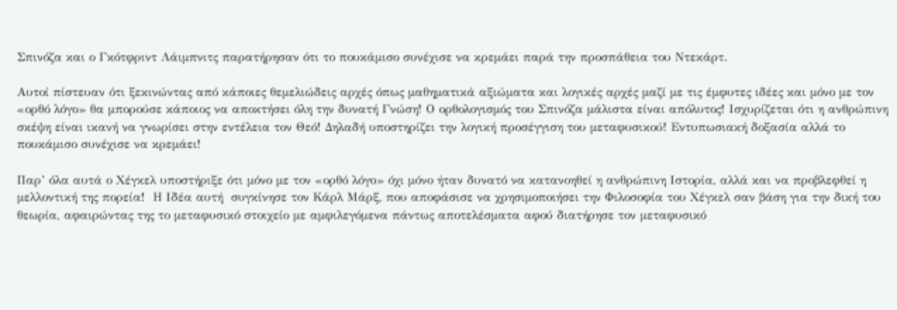Σπινόζα και ο Γκότφριντ Λάιμπνιτς παρατήρησαν ότι το πουκάμισο συνέχισε να κρεμάει παρά την προσπάθεια του Ντεκάρτ.

Αυτοί πίστευαν ότι ξεκινώντας από κάποιες θεμελιώδεις αρχές όπως μαθηματικά αξιώματα και λογικές αρχές μαζί με τις έμφυτες ιδέες και μόνο με τον «ορθό λόγο» θα μπορούσε κάποιος να αποκτήσει όλη την δυνατή Γνώση! Ο ορθολογισμός του Σπινόζα μάλιστα είναι απόλυτος! Ισχυρίζεται ότι η ανθρώπινη σκέψη είναι ικανή να γνωρίσει στην εντέλεια τον Θεό! Δηλαδή υποστηρίζει την λογική προσέγγιση του μεταφυσικού! Εντυπωσιακή δοξασία αλλά το πουκάμισο συνέχισε να κρεμάει!

Παρ’ όλα αυτά ο Χέγκελ υποστήριξε ότι μόνο με τον «ορθό λόγο» όχι μόνο ήταν δυνατό να κατανοηθεί η ανθρώπινη Ιστορία, αλλά και να προβλεφθεί η μελλοντική της πορεία!  Η Ιδέα αυτή  συγκίνησε τον Κάρλ Μάρξ, που αποφάσισε να χρησιμοποιήσει την Φιλοσοφία του Χέγκελ σαν βάση για την δική του θεωρία, αφαιρώντας της το μεταφυσικό στοιχείο με αμφιλεγόμενα πάντως αποτελέσματα αφού διατήρησε τον μεταφυσικό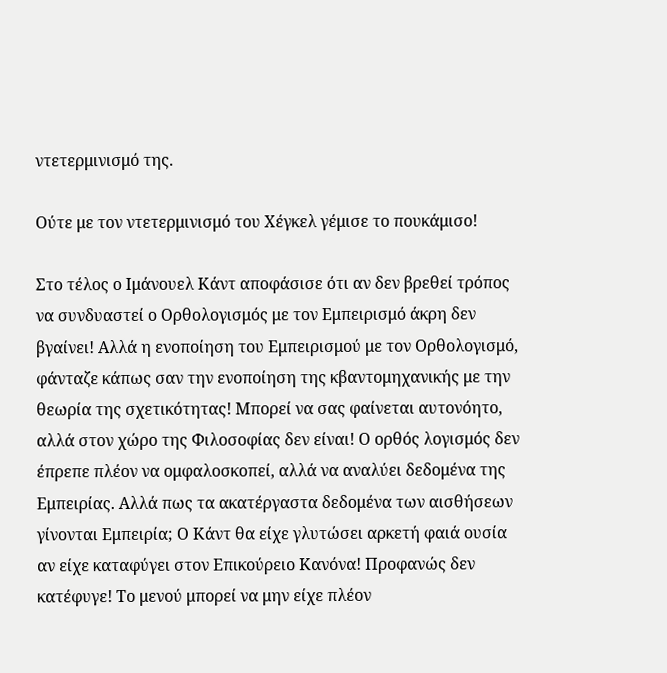ντετερμινισμό της.

Ούτε με τον ντετερμινισμό του Χέγκελ γέμισε το πουκάμισο!

Στο τέλος ο Ιμάνουελ Κάντ αποφάσισε ότι αν δεν βρεθεί τρόπος να συνδυαστεί ο Ορθολογισμός με τον Εμπειρισμό άκρη δεν βγαίνει! Αλλά η ενοποίηση του Εμπειρισμού με τον Oρθολογισμό, φάνταζε κάπως σαν την ενοποίηση της κβαντομηχανικής με την θεωρία της σχετικότητας! Μπορεί να σας φαίνεται αυτονόητο, αλλά στον χώρο της Φιλοσοφίας δεν είναι! Ο ορθός λογισμός δεν έπρεπε πλέον να ομφαλοσκοπεί, αλλά να αναλύει δεδομένα της Εμπειρίας. Αλλά πως τα ακατέργαστα δεδομένα των αισθήσεων γίνονται Εμπειρία; Ο Κάντ θα είχε γλυτώσει αρκετή φαιά ουσία αν είχε καταφύγει στον Επικούρειο Κανόνα! Προφανώς δεν κατέφυγε! Το μενού μπορεί να μην είχε πλέον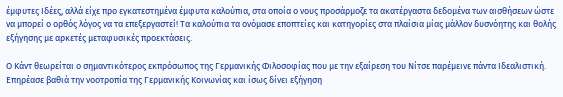έμφυτες Ιδέες, αλλά είχε προ εγκατεστημένα έμφυτα καλούπια, στα οποία ο νους προσάρμοζε τα ακατέργαστα δεδομένα των αισθήσεων ώστε να μπορεί ο ορθός λόγος να τα επεξεργαστεί! Τα καλούπια τα ονόμασε εποπτείες και κατηγορίες στα πλαίσια μίας μάλλον δυσνόητης και θολής εξήγησης με αρκετές μεταφυσικές προεκτάσεις.

Ο Κάντ θεωρείται ο σημαντικότερος εκπρόσωπος της Γερμανικής Φιλοσοφίας που με την εξαίρεση του Νίτσε παρέμεινε πάντα Ιδεαλιστική. Επηρέασε βαθιά την νοοτροπία της Γερμανικής Κοινωνίας και ίσως δίνει εξήγηση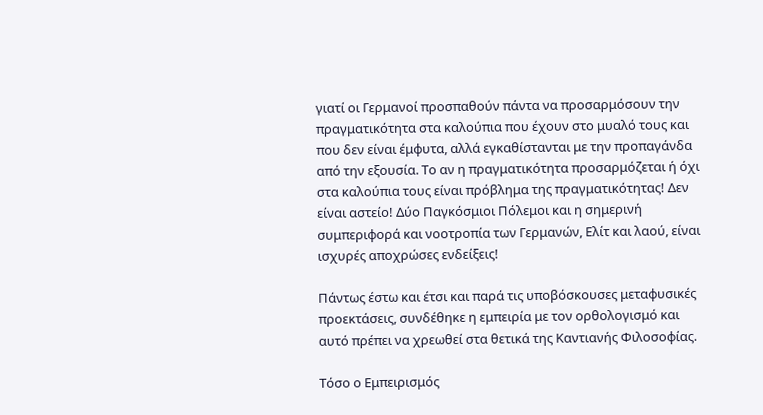γιατί οι Γερμανοί προσπαθούν πάντα να προσαρμόσουν την πραγματικότητα στα καλούπια που έχουν στο μυαλό τους και που δεν είναι έμφυτα, αλλά εγκαθίστανται με την προπαγάνδα από την εξουσία. Το αν η πραγματικότητα προσαρμόζεται ή όχι στα καλούπια τους είναι πρόβλημα της πραγματικότητας! Δεν είναι αστείο! Δύο Παγκόσμιοι Πόλεμοι και η σημερινή συμπεριφορά και νοοτροπία των Γερμανών, Ελίτ και λαού, είναι ισχυρές αποχρώσες ενδείξεις!

Πάντως έστω και έτσι και παρά τις υποβόσκουσες μεταφυσικές προεκτάσεις, συνδέθηκε η εμπειρία με τον ορθολογισμό και αυτό πρέπει να χρεωθεί στα θετικά της Καντιανής Φιλοσοφίας.

Τόσο ο Εμπειρισμός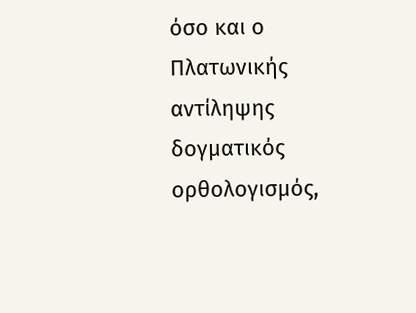όσο και ο Πλατωνικής αντίληψης δογματικός ορθολογισμός,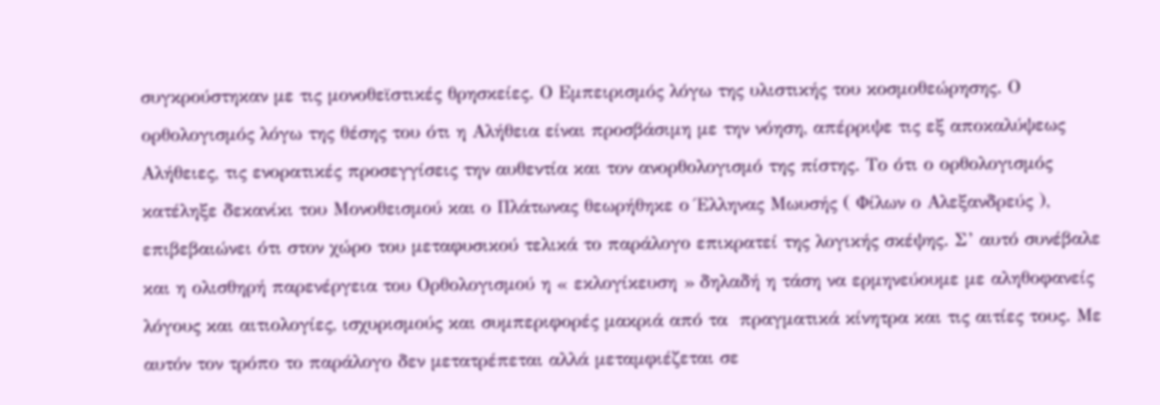συγκρούστηκαν με τις μονοθεϊστικές θρησκείες. Ο Εμπειρισμός λόγω της υλιστικής του κοσμοθεώρησης. Ο ορθολογισμός λόγω της θέσης του ότι η Αλήθεια είναι προσβάσιμη με την νόηση, απέρριψε τις εξ αποκαλύψεως Αλήθειες, τις ενορατικές προσεγγίσεις την αυθεντία και τον ανορθολογισμό της πίστης. Το ότι ο ορθολογισμός κατέληξε δεκανίκι του Μονοθεισμού και ο Πλάτωνας θεωρήθηκε ο Έλληνας Μωυσής ( Φίλων ο Αλεξανδρεύς ), επιβεβαιώνει ότι στον χώρο του μεταφυσικού τελικά το παράλογο επικρατεί της λογικής σκέψης. Σ’ αυτό συνέβαλε και η ολισθηρή παρενέργεια του Ορθολογισμού η « εκλογίκευση » δηλαδή η τάση να ερμηνεύουμε με αληθοφανείς λόγους και αιτιολογίες, ισχυρισμούς και συμπεριφορές μακριά από τα  πραγματικά κίνητρα και τις αιτίες τους. Με αυτόν τον τρόπο το παράλογο δεν μετατρέπεται αλλά μεταμφιέζεται σε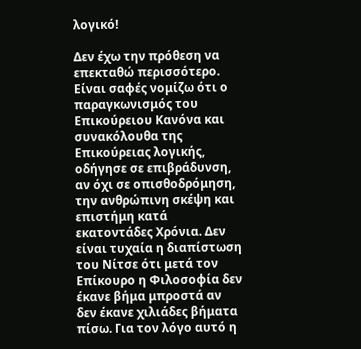λογικό!

Δεν έχω την πρόθεση να επεκταθώ περισσότερο. Είναι σαφές νομίζω ότι ο παραγκωνισμός του Επικούρειου Κανόνα και συνακόλουθα της Επικούρειας λογικής, οδήγησε σε επιβράδυνση, αν όχι σε οπισθοδρόμηση, την ανθρώπινη σκέψη και επιστήμη κατά εκατοντάδες Χρόνια. Δεν είναι τυχαία η διαπίστωση του Νίτσε ότι μετά τον Επίκουρο η Φιλοσοφία δεν έκανε βήμα μπροστά αν δεν έκανε χιλιάδες βήματα πίσω. Για τον λόγο αυτό η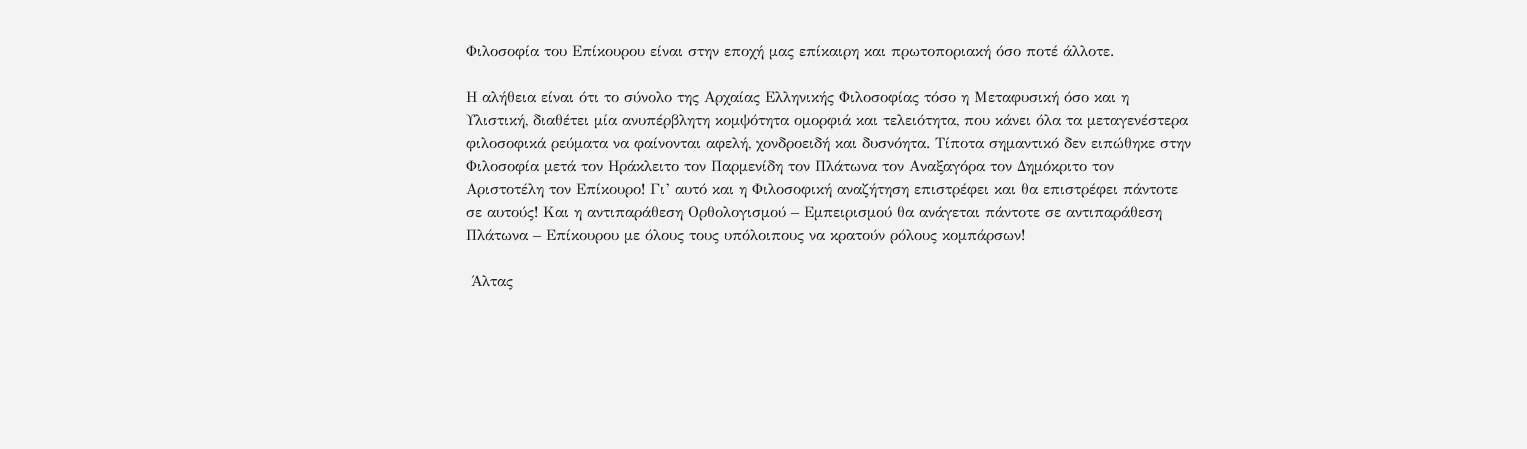Φιλοσοφία του Επίκουρου είναι στην εποχή μας επίκαιρη και πρωτοποριακή όσο ποτέ άλλοτε.

Η αλήθεια είναι ότι το σύνολο της Αρχαίας Ελληνικής Φιλοσοφίας τόσο η Μεταφυσική όσο και η Υλιστική, διαθέτει μία ανυπέρβλητη κομψότητα ομορφιά και τελειότητα, που κάνει όλα τα μεταγενέστερα φιλοσοφικά ρεύματα να φαίνονται αφελή, χονδροειδή και δυσνόητα. Τίποτα σημαντικό δεν ειπώθηκε στην Φιλοσοφία μετά τον Ηράκλειτο τον Παρμενίδη τον Πλάτωνα τον Αναξαγόρα τον Δημόκριτο τον Αριστοτέλη τον Επίκουρο! Γι’ αυτό και η Φιλοσοφική αναζήτηση επιστρέφει και θα επιστρέφει πάντοτε σε αυτούς! Και η αντιπαράθεση Ορθολογισμού – Εμπειρισμού θα ανάγεται πάντοτε σε αντιπαράθεση Πλάτωνα – Επίκουρου με όλους τους υπόλοιπους να κρατούν ρόλους κομπάρσων!

 Άλτας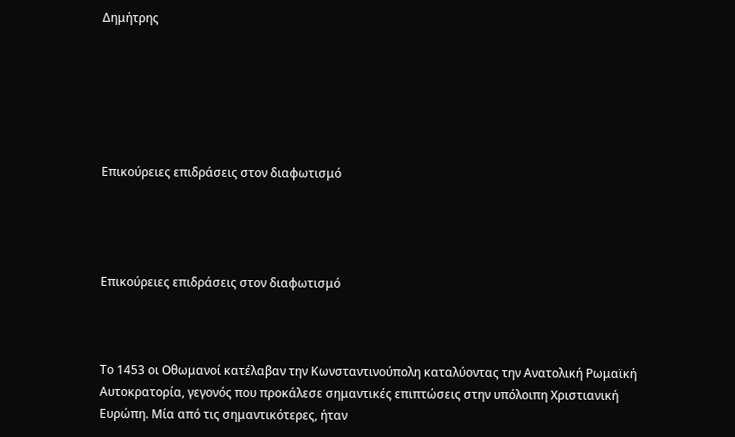Δημήτρης






Επικούρειες επιδράσεις στον διαφωτισμό




Επικούρειες επιδράσεις στον διαφωτισμό



Το 1453 οι Οθωμανοί κατέλαβαν την Κωνσταντινούπολη καταλύοντας την Ανατολική Ρωμαϊκή Αυτοκρατορία, γεγονός που προκάλεσε σημαντικές επιπτώσεις στην υπόλοιπη Χριστιανική Ευρώπη. Μία από τις σημαντικότερες, ήταν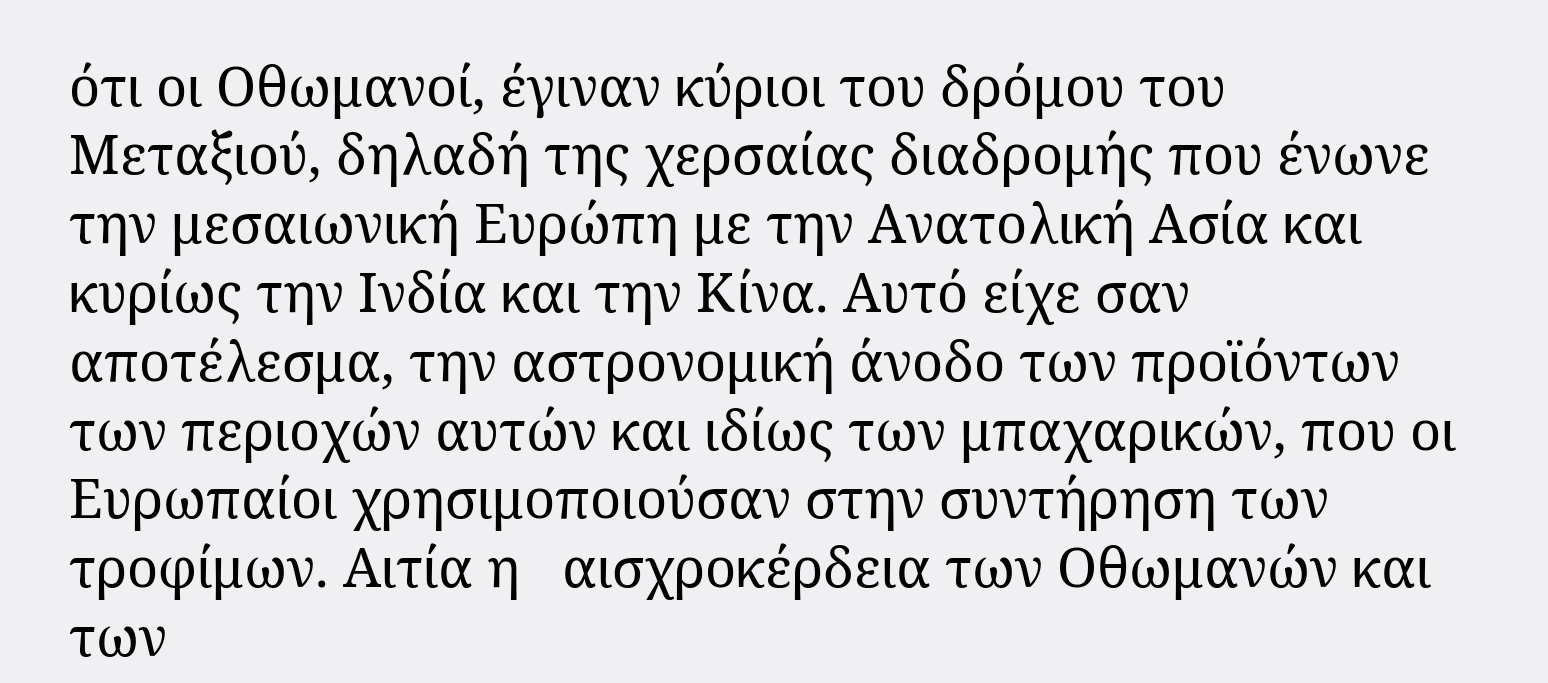ότι οι Οθωμανοί, έγιναν κύριοι του δρόμου του Μεταξιού, δηλαδή της χερσαίας διαδρομής που ένωνε την μεσαιωνική Ευρώπη με την Ανατολική Ασία και κυρίως την Ινδία και την Κίνα. Αυτό είχε σαν αποτέλεσμα, την αστρονομική άνοδο των προϊόντων των περιοχών αυτών και ιδίως των μπαχαρικών, που οι Ευρωπαίοι χρησιμοποιούσαν στην συντήρηση των τροφίμων. Αιτία η   αισχροκέρδεια των Οθωμανών και των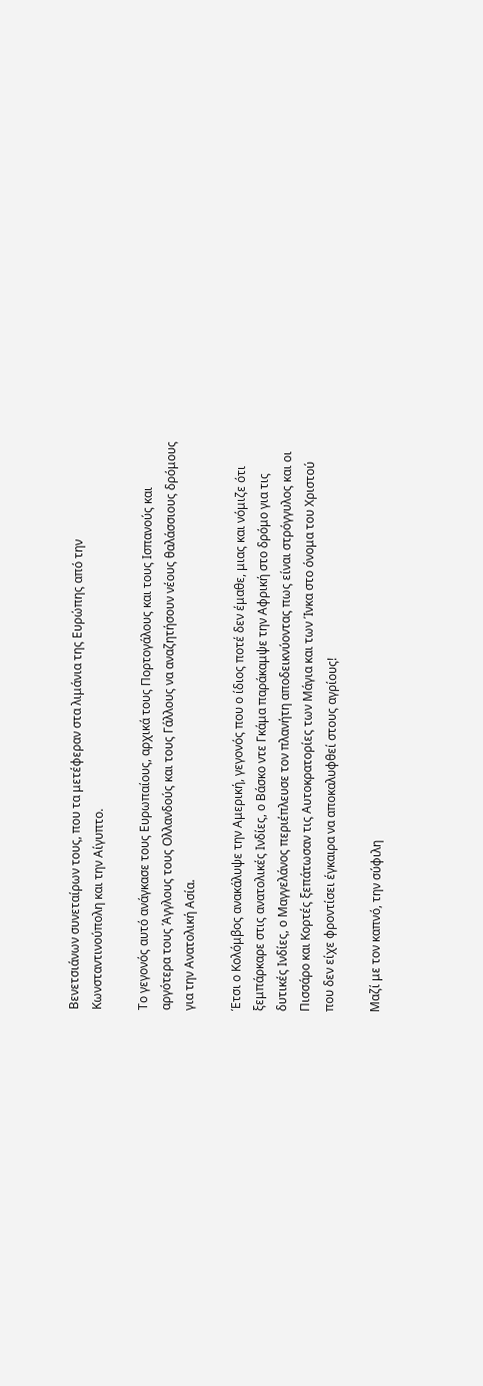Βενετσιάνων συνεταίρων τους, που τα μετέφεραν στα λιμάνια της Ευρώπης από την  Κωνσταντινούπολη και την Αίγυπτο.

Το γεγονός αυτό ανάγκασε τους Ευρωπαίους, αρχικά τους Πορτογάλους και τους Ισπανούς και αργότερα τους Άγγλους τους Ολλανδούς και τους Γάλλους να αναζητήσουν νέους θαλάσσιους δρόμους για την Ανατολική Ασία.

Έτσι ο Κολόμβος ανακάλυψε την Αμερική, γεγονός που ο ίδιος ποτέ δεν έμαθε, μιας και νόμιζε ότι ξεμπάρκαρε στις ανατολικές Ινδίες, ο Βάσκο ντε Γκάμα παράκαμψε την Αφρική στο δρόμο για τις δυτικές Ινδίες, ο Μαγγελάνος περιέπλευσε τον πλανήτη αποδεικνύοντας πως είναι στρόγγυλος και οι Πισσάρο και Κορτές ξεπάτωσαν τις Αυτοκρατορίες των Μάγια και των Ίνκα στο όνομα του Χριστού που δεν είχε φροντίσει έγκαιρα να αποκαλυφθεί στους αγρίους!

Μαζί με τον καπνό, την σύφιλη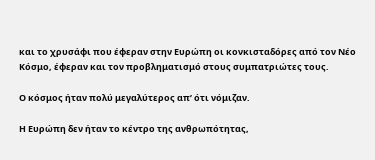και το χρυσάφι που έφεραν στην Ευρώπη οι κονκισταδόρες από τον Νέο Κόσμο, έφεραν και τον προβληματισμό στους συμπατριώτες τους.

Ο κόσμος ήταν πολύ μεγαλύτερος απ’ ότι νόμιζαν.

Η Ευρώπη δεν ήταν το κέντρο της ανθρωπότητας,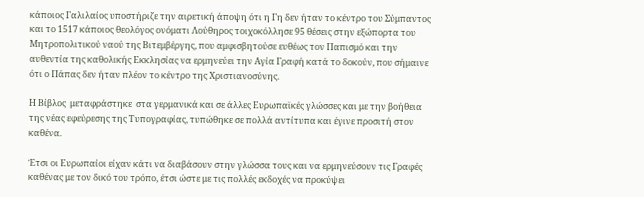κάποιος Γαλιλαίος υποστήριζε την αιρετική άποψη ότι η Γη δεν ήταν το κέντρο του Σύμπαντος και το 1517 κάποιος θεολόγος ονόματι Λούθηρος τοιχοκόλλησε 95 θέσεις στην εξώπορτα του Μητροπολιτικού ναού της Βιτεμβέργης, που αμφισβητούσε ευθέως τον Παπισμό και την αυθεντία της καθολικής Εκκλησίας να ερμηνεύει την Αγία Γραφή κατά το δοκούν, που σήμαινε ότι ο Πάπας δεν ήταν πλέον το κέντρο της Χριστιανοσύνης.

Η Βίβλος  μεταφράστηκε  στα γερμανικά και σε άλλες Ευρωπαϊκές γλώσσες και με την βοήθεια της νέας εφεύρεσης της Τυπογραφίας, τυπώθηκε σε πολλά αντίτυπα και έγινε προσιτή στον καθένα.

Έτσι οι Ευρωπαίοι είχαν κάτι να διαβάσουν στην γλώσσα τους και να ερμηνεύσουν τις Γραφές καθένας με τον δικό του τρόπο, έτσι ώστε με τις πολλές εκδοχές να προκύψει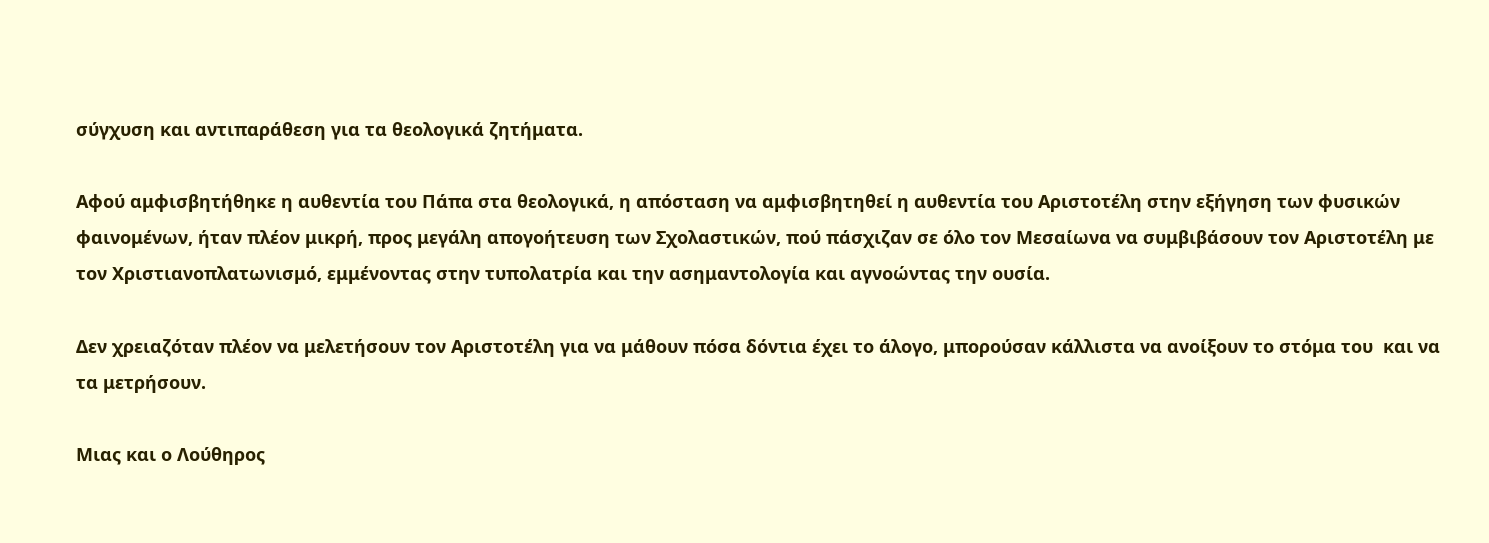σύγχυση και αντιπαράθεση για τα θεολογικά ζητήματα.

Αφού αμφισβητήθηκε η αυθεντία του Πάπα στα θεολογικά, η απόσταση να αμφισβητηθεί η αυθεντία του Αριστοτέλη στην εξήγηση των φυσικών φαινομένων, ήταν πλέον μικρή, προς μεγάλη απογοήτευση των Σχολαστικών, πού πάσχιζαν σε όλο τον Μεσαίωνα να συμβιβάσουν τον Αριστοτέλη με τον Χριστιανοπλατωνισμό, εμμένοντας στην τυπολατρία και την ασημαντολογία και αγνοώντας την ουσία.

Δεν χρειαζόταν πλέον να μελετήσουν τον Αριστοτέλη για να μάθουν πόσα δόντια έχει το άλογο, μπορούσαν κάλλιστα να ανοίξουν το στόμα του  και να τα μετρήσουν.

Μιας και ο Λούθηρος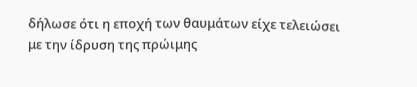δήλωσε ότι η εποχή των θαυμάτων είχε τελειώσει με την ίδρυση της πρώιμης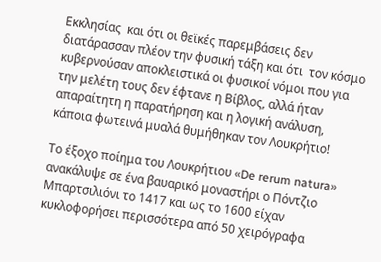Εκκλησίας  και ότι οι θεϊκές παρεμβάσεις δεν διατάρασσαν πλέον την φυσική τάξη και ότι  τον κόσμο κυβερνούσαν αποκλειστικά οι φυσικοί νόμοι που για την μελέτη τους δεν έφτανε η Βίβλος, αλλά ήταν απαραίτητη η παρατήρηση και η λογική ανάλυση, κάποια φωτεινά μυαλά θυμήθηκαν τον Λουκρήτιο!

Το έξοχο ποίημα του Λουκρήτιου «De rerum natura» ανακάλυψε σε ένα βαυαρικό μοναστήρι ο Πόντζιο Μπαρτσιλιόνι το 1417 και ως το 1600 είχαν κυκλοφορήσει περισσότερα από 50 χειρόγραφα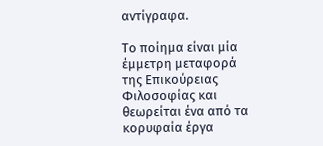αντίγραφα.

Το ποίημα είναι μία έμμετρη μεταφορά της Επικούρειας Φιλοσοφίας και θεωρείται ένα από τα κορυφαία έργα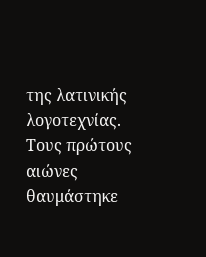της λατινικής λογοτεχνίας. Τους πρώτους αιώνες θαυμάστηκε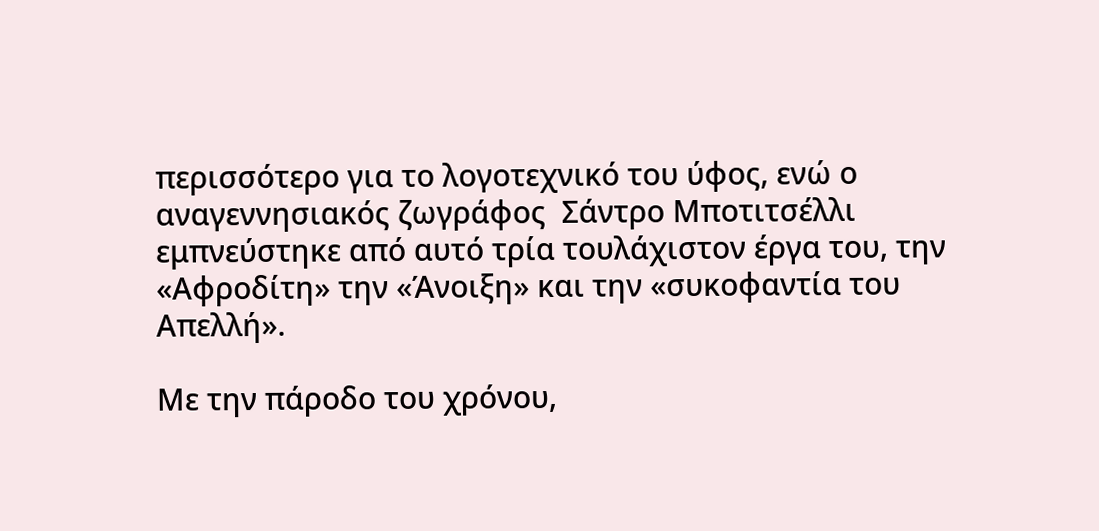περισσότερο για το λογοτεχνικό του ύφος, ενώ ο αναγεννησιακός ζωγράφος  Σάντρο Μποτιτσέλλι εμπνεύστηκε από αυτό τρία τουλάχιστον έργα του, την «Αφροδίτη» την «Άνοιξη» και την «συκοφαντία του Απελλή».

Με την πάροδο του χρόνου,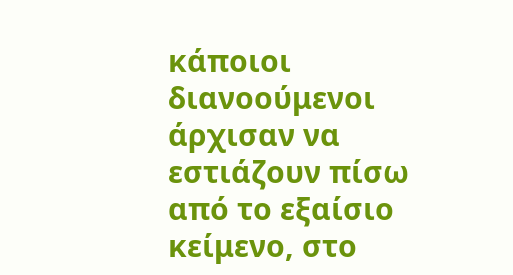κάποιοι διανοούμενοι άρχισαν να εστιάζουν πίσω από το εξαίσιο κείμενο, στο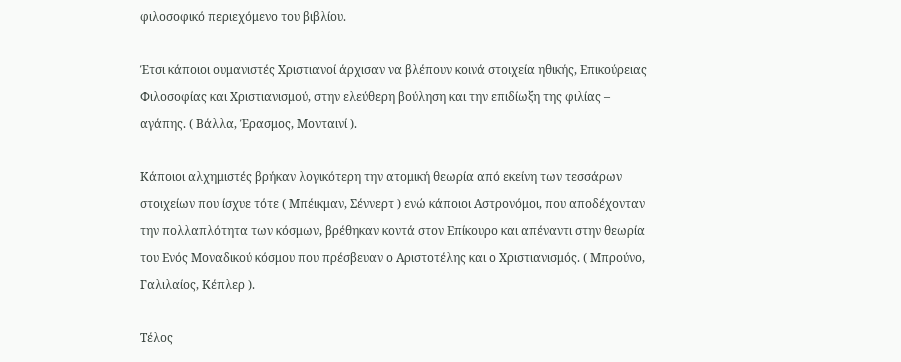φιλοσοφικό περιεχόμενο του βιβλίου.

Έτσι κάποιοι ουμανιστές Χριστιανοί άρχισαν να βλέπουν κοινά στοιχεία ηθικής, Επικούρειας Φιλοσοφίας και Χριστιανισμού, στην ελεύθερη βούληση και την επιδίωξη της φιλίας – αγάπης. ( Βάλλα, Έρασμος, Μονταινί ).

Κάποιοι αλχημιστές βρήκαν λογικότερη την ατομική θεωρία από εκείνη των τεσσάρων στοιχείων που ίσχυε τότε ( Μπέικμαν, Σέννερτ ) ενώ κάποιοι Αστρονόμοι, που αποδέχονταν την πολλαπλότητα των κόσμων, βρέθηκαν κοντά στον Επίκουρο και απέναντι στην θεωρία του Ενός Μοναδικού κόσμου που πρέσβευαν ο Αριστοτέλης και ο Χριστιανισμός. ( Μπρούνο, Γαλιλαίος, Κέπλερ ).

Τέλος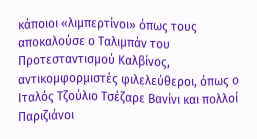κάποιοι «λιμπερτίνοι» όπως τους αποκαλούσε ο Ταλιμπάν του Προτεσταντισμού Καλβίνος, αντικομφορμιστές φιλελεύθεροι, όπως ο Ιταλός Τζούλιο Τσέζαρε Βανίνι και πολλοί Παριζιάνοι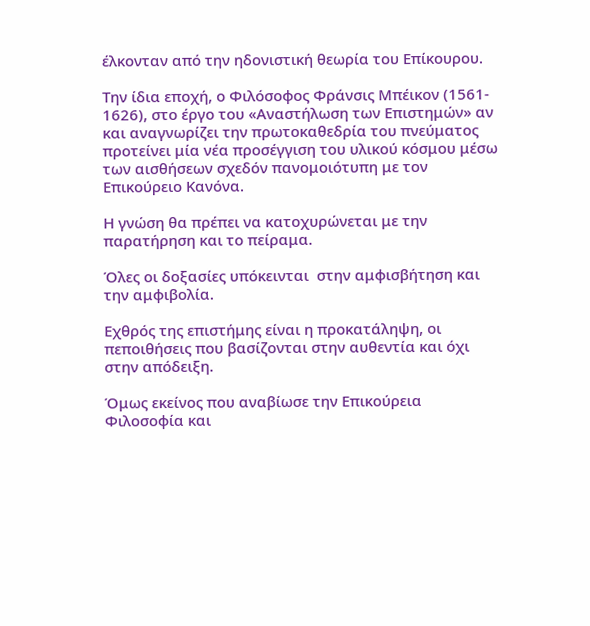έλκονταν από την ηδονιστική θεωρία του Επίκουρου.

Την ίδια εποχή, ο Φιλόσοφος Φράνσις Μπέικον (1561- 1626), στο έργο του «Αναστήλωση των Επιστημών» αν και αναγνωρίζει την πρωτοκαθεδρία του πνεύματος προτείνει μία νέα προσέγγιση του υλικού κόσμου μέσω των αισθήσεων σχεδόν πανομοιότυπη με τον Επικούρειο Κανόνα.

Η γνώση θα πρέπει να κατοχυρώνεται με την παρατήρηση και το πείραμα.

Όλες οι δοξασίες υπόκεινται  στην αμφισβήτηση και την αμφιβολία.

Εχθρός της επιστήμης είναι η προκατάληψη, οι πεποιθήσεις που βασίζονται στην αυθεντία και όχι στην απόδειξη.

Όμως εκείνος που αναβίωσε την Επικούρεια Φιλοσοφία και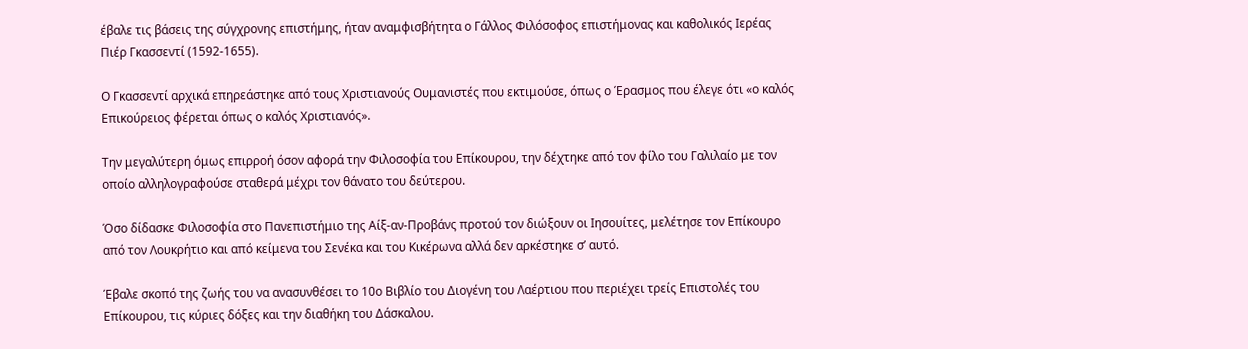έβαλε τις βάσεις της σύγχρονης επιστήμης, ήταν αναμφισβήτητα ο Γάλλος Φιλόσοφος επιστήμονας και καθολικός Ιερέας Πιέρ Γκασσεντί (1592-1655).

Ο Γκασσεντί αρχικά επηρεάστηκε από τους Χριστιανούς Ουμανιστές που εκτιμούσε, όπως ο Έρασμος που έλεγε ότι «ο καλός Επικούρειος φέρεται όπως ο καλός Χριστιανός».

Την μεγαλύτερη όμως επιρροή όσον αφορά την Φιλοσοφία του Επίκουρου, την δέχτηκε από τον φίλο του Γαλιλαίο με τον οποίο αλληλογραφούσε σταθερά μέχρι τον θάνατο του δεύτερου.

Όσο δίδασκε Φιλοσοφία στο Πανεπιστήμιο της Αίξ-αν-Προβάνς προτού τον διώξουν οι Ιησουίτες, μελέτησε τον Επίκουρο από τον Λουκρήτιο και από κείμενα του Σενέκα και του Κικέρωνα αλλά δεν αρκέστηκε σ’ αυτό.

Έβαλε σκοπό της ζωής του να ανασυνθέσει το 10ο Βιβλίο του Διογένη του Λαέρτιου που περιέχει τρείς Επιστολές του Επίκουρου, τις κύριες δόξες και την διαθήκη του Δάσκαλου.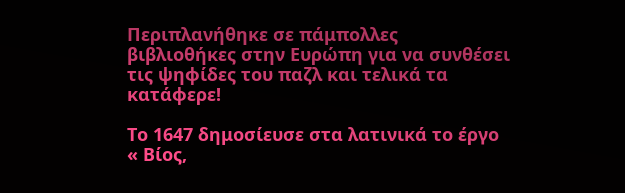Περιπλανήθηκε σε πάμπολλες βιβλιοθήκες στην Ευρώπη για να συνθέσει τις ψηφίδες του παζλ και τελικά τα κατάφερε!

Το 1647 δημοσίευσε στα λατινικά το έργο « Βίος,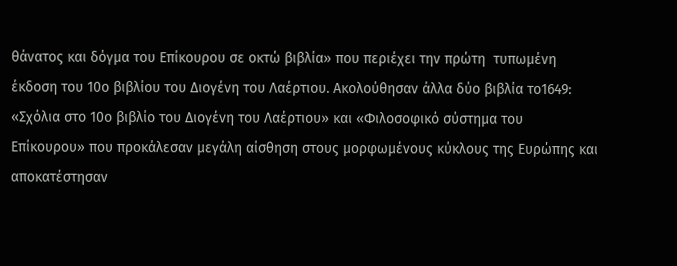θάνατος και δόγμα του Επίκουρου σε οκτώ βιβλία» που περιέχει την πρώτη  τυπωμένη έκδοση του 10ο βιβλίου του Διογένη του Λαέρτιου. Ακολούθησαν άλλα δύο βιβλία το1649: «Σχόλια στο 10ο βιβλίο του Διογένη του Λαέρτιου» και «Φιλοσοφικό σύστημα του Επίκουρου» που προκάλεσαν μεγάλη αίσθηση στους μορφωμένους κύκλους της Ευρώπης και αποκατέστησαν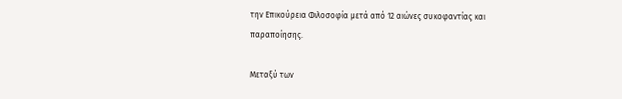την Επικούρεια Φιλοσοφία μετά από 12 αιώνες συκοφαντίας και παραποίησης.

Μεταξύ των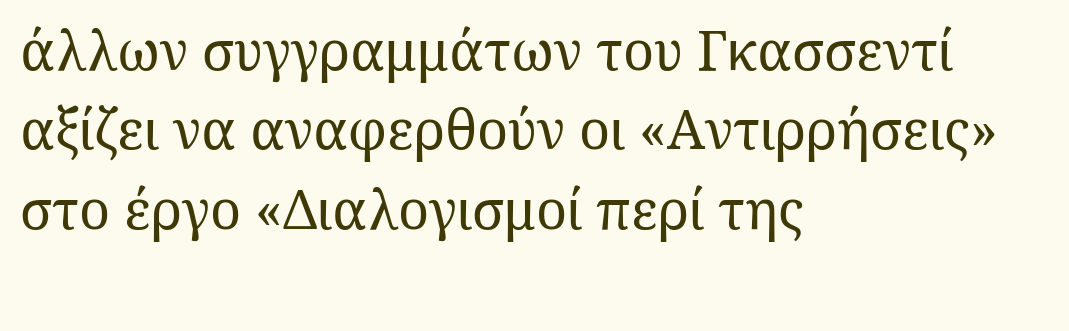άλλων συγγραμμάτων του Γκασσεντί αξίζει να αναφερθούν οι «Αντιρρήσεις» στο έργο «Διαλογισμοί περί της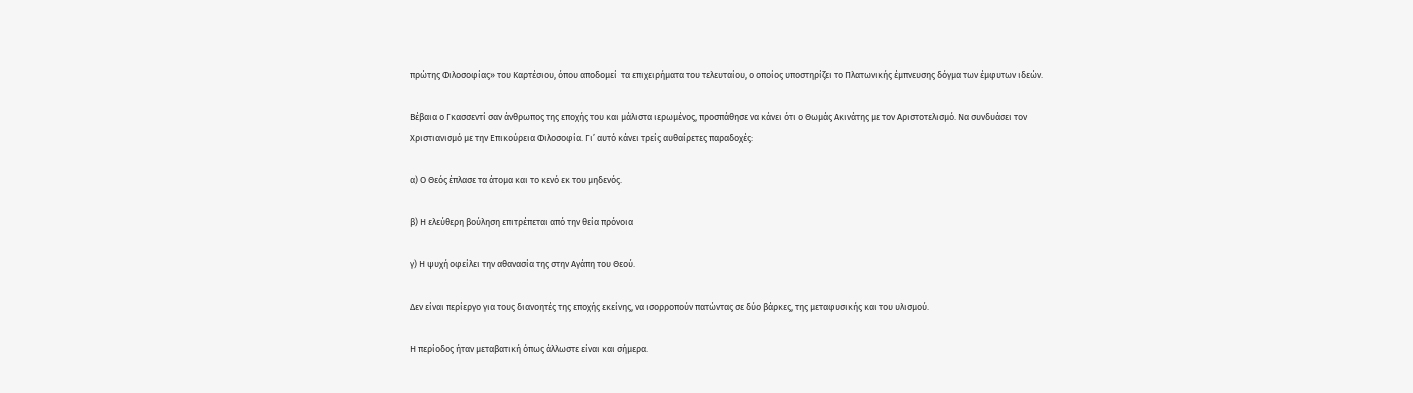πρώτης Φιλοσοφίας» του Καρτέσιου, όπου αποδομεί  τα επιχειρήματα του τελευταίου, ο οποίος υποστηρίζει το Πλατωνικής έμπνευσης δόγμα των έμφυτων ιδεών.

Βέβαια ο Γκασσεντί σαν άνθρωπος της εποχής του και μάλιστα ιερωμένος, προσπάθησε να κάνει ότι ο Θωμάς Ακινάτης με τον Αριστοτελισμό. Να συνδυάσει τον Χριστιανισμό με την Επικούρεια Φιλοσοφία. Γι’ αυτό κάνει τρείς αυθαίρετες παραδοχές:

α) Ο Θεός έπλασε τα άτομα και το κενό εκ του μηδενός.

β) Η ελεύθερη βούληση επιτρέπεται από την θεία πρόνοια

γ) Η ψυχή οφείλει την αθανασία της στην Αγάπη του Θεού.

Δεν είναι περίεργο για τους διανοητές της εποχής εκείνης, να ισορροπούν πατώντας σε δύο βάρκες, της μεταφυσικής και του υλισμού.

Η περίοδος ήταν μεταβατική όπως άλλωστε είναι και σήμερα.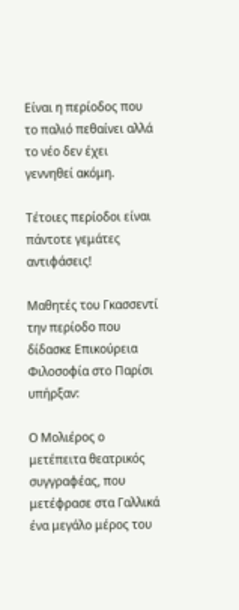Είναι η περίοδος που το παλιό πεθαίνει αλλά το νέο δεν έχει γεννηθεί ακόμη.

Τέτοιες περίοδοι είναι πάντοτε γεμάτες αντιφάσεις!

Μαθητές του Γκασσεντί την περίοδο που δίδασκε Επικούρεια Φιλοσοφία στο Παρίσι υπήρξαν:

Ο Μολιέρος ο μετέπειτα θεατρικός συγγραφέας, που μετέφρασε στα Γαλλικά ένα μεγάλο μέρος του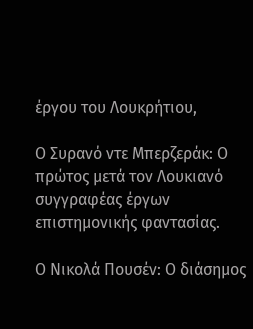έργου του Λουκρήτιου,

Ο Συρανό ντε Μπερζεράκ: Ο πρώτος μετά τον Λουκιανό συγγραφέας έργων επιστημονικής φαντασίας.

Ο Νικολά Πουσέν: Ο διάσημος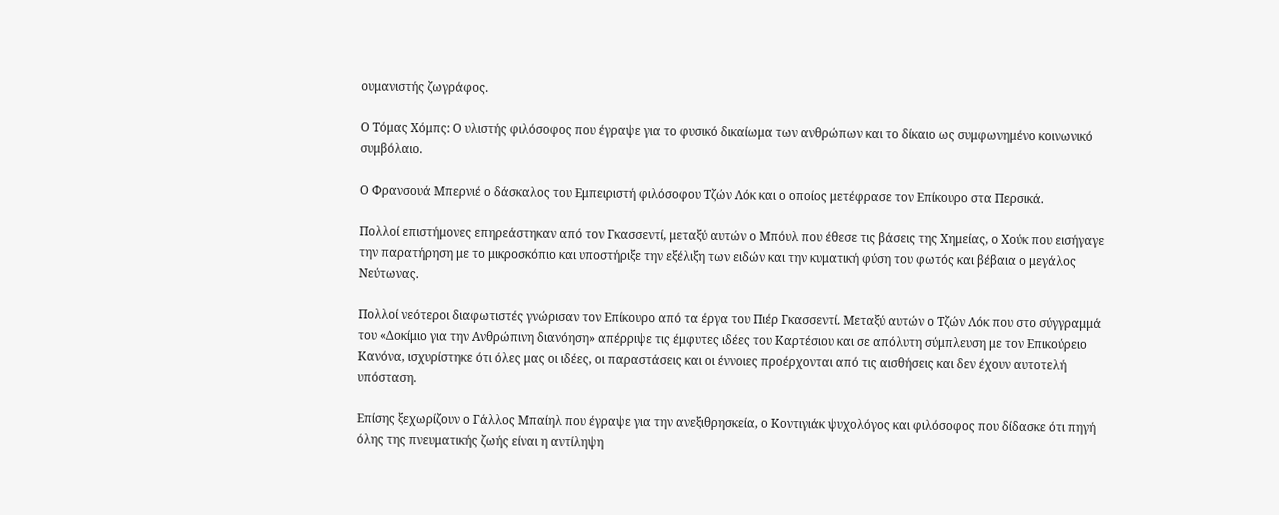ουμανιστής ζωγράφος.

Ο Τόμας Χόμπς: Ο υλιστής φιλόσοφος που έγραψε για το φυσικό δικαίωμα των ανθρώπων και το δίκαιο ως συμφωνημένο κοινωνικό συμβόλαιο.

Ο Φρανσουά Μπερνιέ ο δάσκαλος του Εμπειριστή φιλόσοφου Τζών Λόκ και ο οποίος μετέφρασε τον Επίκουρο στα Περσικά.

Πολλοί επιστήμονες επηρεάστηκαν από τον Γκασσεντί, μεταξύ αυτών ο Μπόυλ που έθεσε τις βάσεις της Χημείας, ο Χούκ που εισήγαγε την παρατήρηση με το μικροσκόπιο και υποστήριξε την εξέλιξη των ειδών και την κυματική φύση του φωτός και βέβαια ο μεγάλος Νεύτωνας.

Πολλοί νεότεροι διαφωτιστές γνώρισαν τον Επίκουρο από τα έργα του Πιέρ Γκασσεντί. Μεταξύ αυτών ο Τζών Λόκ που στο σύγγραμμά του «Δοκίμιο για την Ανθρώπινη διανόηση» απέρριψε τις έμφυτες ιδέες του Καρτέσιου και σε απόλυτη σύμπλευση με τον Επικούρειο Κανόνα, ισχυρίστηκε ότι όλες μας οι ιδέες, οι παραστάσεις και οι έννοιες προέρχονται από τις αισθήσεις και δεν έχουν αυτοτελή υπόσταση.

Επίσης ξεχωρίζουν ο Γάλλος Μπαίηλ που έγραψε για την ανεξιθρησκεία, ο Κοντιγιάκ ψυχολόγος και φιλόσοφος που δίδασκε ότι πηγή όλης της πνευματικής ζωής είναι η αντίληψη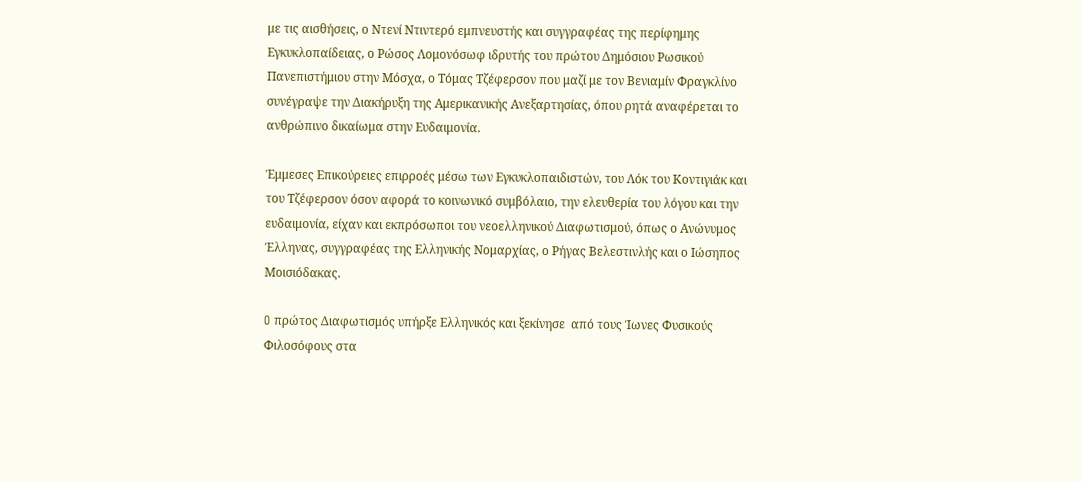με τις αισθήσεις, ο Ντενί Ντιντερό εμπνευστής και συγγραφέας της περίφημης Εγκυκλοπαίδειας, ο Ρώσος Λομονόσωφ ιδρυτής του πρώτου Δημόσιου Ρωσικού Πανεπιστήμιου στην Μόσχα, ο Τόμας Τζέφερσον που μαζί με τον Βενιαμίν Φραγκλίνο συνέγραψε την Διακήρυξη της Αμερικανικής Ανεξαρτησίας, όπου ρητά αναφέρεται το ανθρώπινο δικαίωμα στην Ευδαιμονία.

Έμμεσες Επικούρειες επιρροές μέσω των Εγκυκλοπαιδιστών, του Λόκ του Κοντιγιάκ και του Τζέφερσον όσον αφορά το κοινωνικό συμβόλαιο, την ελευθερία του λόγου και την ευδαιμονία, είχαν και εκπρόσωποι του νεοελληνικού Διαφωτισμού, όπως ο Ανώνυμος Έλληνας, συγγραφέας της Ελληνικής Νομαρχίας, ο Ρήγας Βελεστινλής και ο Ιώσηπος Μοισιόδακας.

O πρώτος Διαφωτισμός υπήρξε Ελληνικός και ξεκίνησε  από τους Ίωνες Φυσικούς Φιλοσόφους στα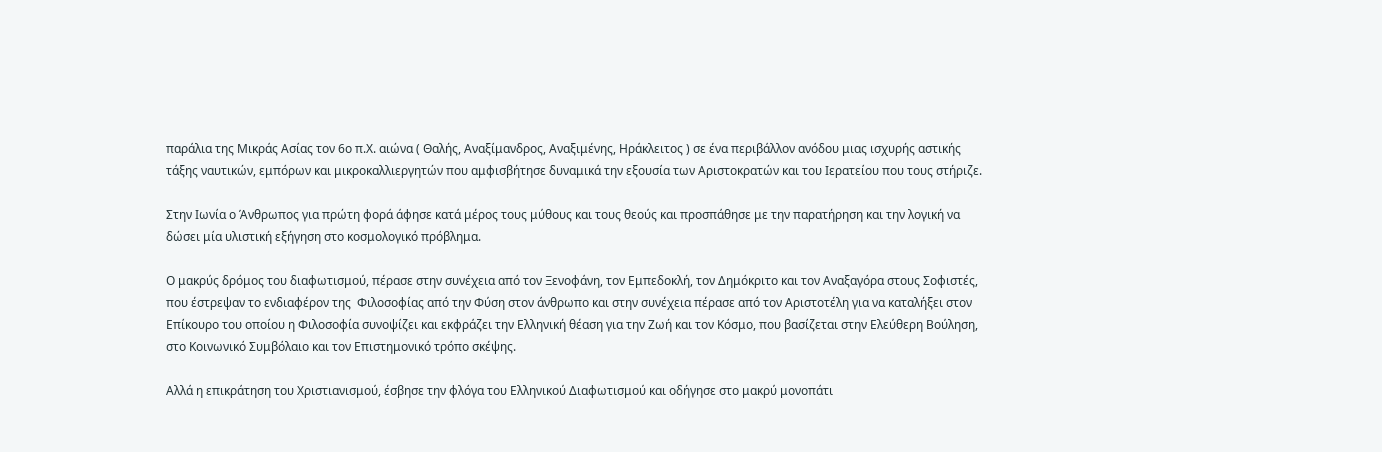παράλια της Μικράς Ασίας τον 6ο π.Χ. αιώνα ( Θαλής, Αναξίμανδρος, Αναξιμένης, Ηράκλειτος ) σε ένα περιβάλλον ανόδου μιας ισχυρής αστικής τάξης ναυτικών, εμπόρων και μικροκαλλιεργητών που αμφισβήτησε δυναμικά την εξουσία των Αριστοκρατών και του Ιερατείου που τους στήριζε.

Στην Ιωνία ο Άνθρωπος για πρώτη φορά άφησε κατά μέρος τους μύθους και τους θεούς και προσπάθησε με την παρατήρηση και την λογική να δώσει μία υλιστική εξήγηση στο κοσμολογικό πρόβλημα.

Ο μακρύς δρόμος του διαφωτισμού, πέρασε στην συνέχεια από τον Ξενοφάνη, τον Εμπεδοκλή, τον Δημόκριτο και τον Αναξαγόρα στους Σοφιστές, που έστρεψαν το ενδιαφέρον της  Φιλοσοφίας από την Φύση στον άνθρωπο και στην συνέχεια πέρασε από τον Αριστοτέλη για να καταλήξει στον Επίκουρο του οποίου η Φιλοσοφία συνοψίζει και εκφράζει την Ελληνική θέαση για την Ζωή και τον Κόσμο, που βασίζεται στην Ελεύθερη Βούληση, στο Κοινωνικό Συμβόλαιο και τον Επιστημονικό τρόπο σκέψης.

Αλλά η επικράτηση του Χριστιανισμού, έσβησε την φλόγα του Ελληνικού Διαφωτισμού και οδήγησε στο μακρύ μονοπάτι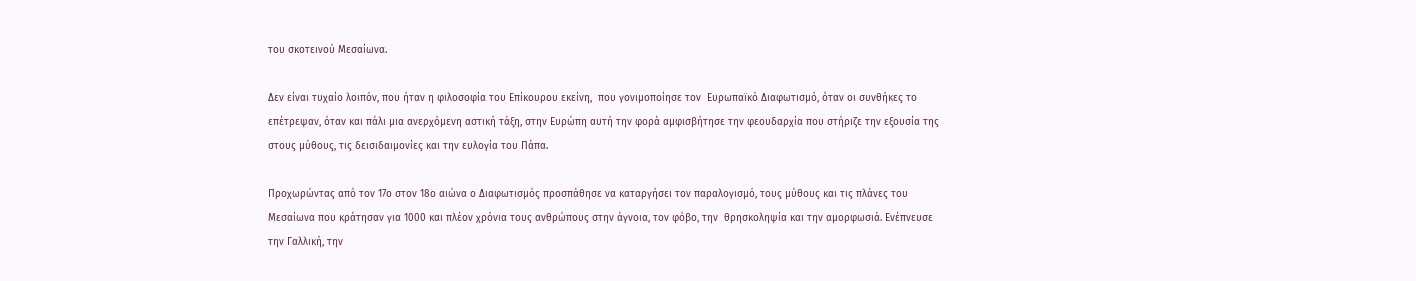του σκοτεινού Μεσαίωνα.

Δεν είναι τυχαίο λοιπόν, που ήταν η φιλοσοφία του Επίκουρου εκείνη,  που γονιμοποίησε τον  Ευρωπαϊκό Διαφωτισμό, όταν οι συνθήκες το επέτρεψαν, όταν και πάλι μια ανερχόμενη αστική τάξη, στην Ευρώπη αυτή την φορά αμφισβήτησε την φεουδαρχία που στήριζε την εξουσία της στους μύθους, τις δεισιδαιμονίες και την ευλογία του Πάπα.

Προχωρώντας από τον 17ο στον 18ο αιώνα ο Διαφωτισμός προσπάθησε να καταργήσει τον παραλογισμό, τους μύθους και τις πλάνες του Μεσαίωνα που κράτησαν για 1000 και πλέον χρόνια τους ανθρώπους στην άγνοια, τον φόβο, την  θρησκοληψία και την αμορφωσιά. Ενέπνευσε την Γαλλική, την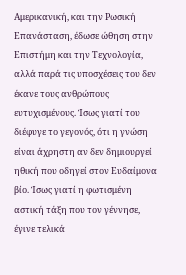Αμερικανική, και την Ρωσική Επανάσταση, έδωσε ώθηση στην Επιστήμη και την Τεχνολογία, αλλά παρά τις υποσχέσεις του δεν έκανε τους ανθρώπους ευτυχισμένους. Ίσως γιατί του διέφυγε το γεγονός, ότι η γνώση είναι άχρηστη αν δεν δημιουργεί ηθική που οδηγεί στον Ευδαίμονα βίο. Ίσως γιατί η φωτισμένη αστική τάξη που τον γέννησε, έγινε τελικά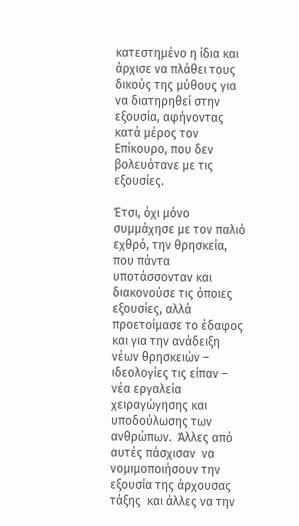κατεστημένο η ίδια και άρχισε να πλάθει τους δικούς της μύθους για να διατηρηθεί στην εξουσία, αφήνοντας κατά μέρος τον Επίκουρο, που δεν βολευότανε με τις εξουσίες.

Έτσι, όχι μόνο συμμάχησε με τον παλιό εχθρό, την θρησκεία, που πάντα υποτάσσονταν και διακονούσε τις όποιες εξουσίες, αλλά προετοίμασε το έδαφος και για την ανάδειξη νέων θρησκειών – ιδεολογίες τις είπαν – νέα εργαλεία χειραγώγησης και υποδούλωσης των ανθρώπων.  Άλλες από αυτές πάσχισαν  να νομιμοποιήσουν την εξουσία της άρχουσας τάξης  και άλλες να την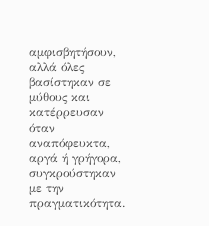αμφισβητήσουν, αλλά όλες βασίστηκαν σε μύθους και κατέρρευσαν όταν αναπόφευκτα, αργά ή γρήγορα, συγκρούστηκαν με την πραγματικότητα.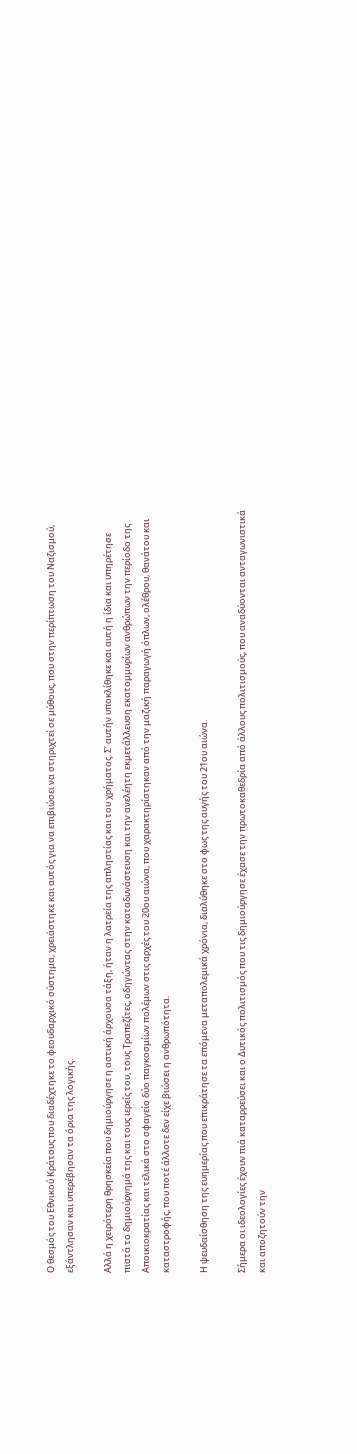Ο θεσμός του Εθνικού Κράτους που διαδέχτηκε το φεουδαρχικό σύστημα, χρειάστηκε και αυτός για να επιβιώσει να στηριχτεί σε μύθους, που στην περίπτωση του Ναζισμού, εξάντλησαν και υπερέβησαν τα όρια της λογικής.

Αλλά η χειρότερη θρησκεία που δημιούργησε η αστική άρχουσα τάξη, ήταν η λατρεία της απληστίας και του χρήματος. Σ’ αυτήν υποκλίθηκε και αυτή η ίδια και υπηρέτησε πιστά το δημιούργημά της και τους ιερείς του, τους Τραπεζίτες, οδηγώντας στην καταδυνάστευση και την ανελέητη εκμετάλλευση εκατομμυρίων ανθρώπων την περίοδο της Αποικιοκρατίας και τελικά στο σφαγείο δύο παγκοσμίων πολέμων στις αρχές του 20ου αιώνα, που χαρακτηρίστηκαν από την μαζική παραγωγή όπλων, ολέθρου, θανάτου και καταστροφής, που ποτέ άλλοτε δεν είχε βιώσει η ανθρωπότητα.

Η ψευδαίσθηση της ευημερίας που επικράτησε τα επόμενα μεταπολεμικά χρόνια, διαλύθηκε στο φως της αυγής του 21ου αιώνα.

Σήμερα οι ιδεολογίες έχουν πιά καταρρεύσει και ο Δυτικός πολιτισμός που τις δημιούργησε έχασε την πρωτοκαθεδρία από άλλους πολιτισμούς, που αναδύονται ανταγωνιστικά και αποζητούν την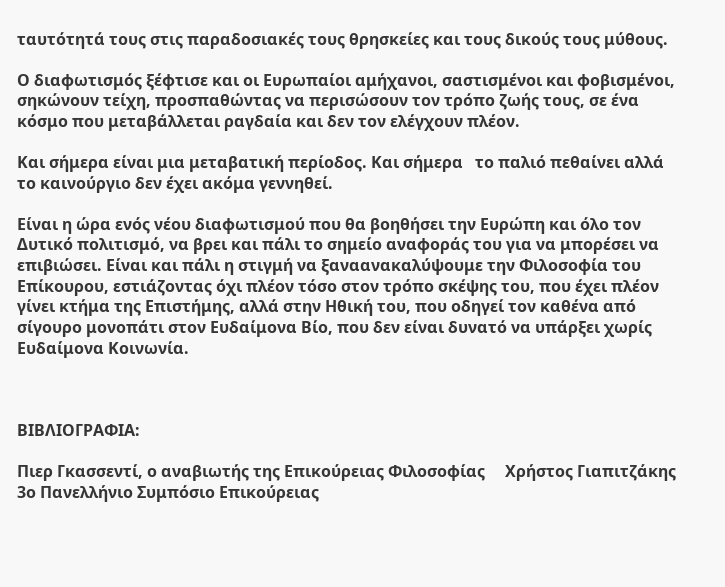ταυτότητά τους στις παραδοσιακές τους θρησκείες και τους δικούς τους μύθους.

Ο διαφωτισμός ξέφτισε και οι Ευρωπαίοι αμήχανοι, σαστισμένοι και φοβισμένοι, σηκώνουν τείχη, προσπαθώντας να περισώσουν τον τρόπο ζωής τους, σε ένα κόσμο που μεταβάλλεται ραγδαία και δεν τον ελέγχουν πλέον.

Και σήμερα είναι μια μεταβατική περίοδος. Και σήμερα   το παλιό πεθαίνει αλλά το καινούργιο δεν έχει ακόμα γεννηθεί.

Είναι η ώρα ενός νέου διαφωτισμού που θα βοηθήσει την Ευρώπη και όλο τον Δυτικό πολιτισμό, να βρει και πάλι το σημείο αναφοράς του για να μπορέσει να επιβιώσει. Είναι και πάλι η στιγμή να ξαναανακαλύψουμε την Φιλοσοφία του Επίκουρου, εστιάζοντας όχι πλέον τόσο στον τρόπο σκέψης του, που έχει πλέον γίνει κτήμα της Επιστήμης, αλλά στην Ηθική του, που οδηγεί τον καθένα από σίγουρο μονοπάτι στον Ευδαίμονα Βίο, που δεν είναι δυνατό να υπάρξει χωρίς Ευδαίμονα Κοινωνία.



ΒΙΒΛΙΟΓΡΑΦΙΑ:

Πιερ Γκασσεντί, ο αναβιωτής της Επικούρειας Φιλοσοφίας     Χρήστος Γιαπιτζάκης  3ο Πανελλήνιο Συμπόσιο Επικούρειας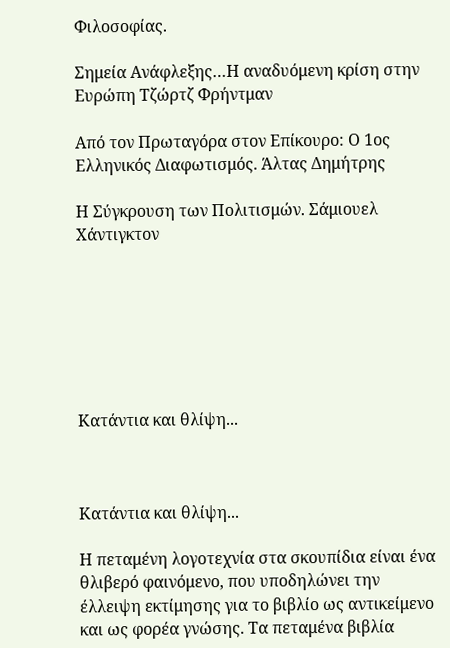Φιλοσοφίας.

Σημεία Ανάφλεξης…Η αναδυόμενη κρίση στην Ευρώπη Τζώρτζ Φρήντμαν

Από τον Πρωταγόρα στον Επίκουρο: Ο 1ος Ελληνικός Διαφωτισμός. Άλτας Δημήτρης

Η Σύγκρουση των Πολιτισμών. Σάμιουελ Χάντιγκτον







Κατάντια και θλίψη...



Κατάντια και θλίψη...

Η πεταμένη λογοτεχνία στα σκουπίδια είναι ένα θλιβερό φαινόμενο, που υποδηλώνει την έλλειψη εκτίμησης για το βιβλίο ως αντικείμενο και ως φορέα γνώσης. Τα πεταμένα βιβλία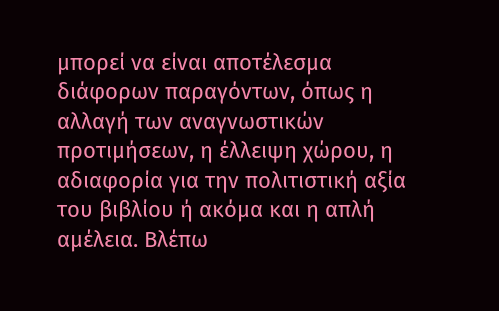μπορεί να είναι αποτέλεσμα διάφορων παραγόντων, όπως η αλλαγή των αναγνωστικών προτιμήσεων, η έλλειψη χώρου, η αδιαφορία για την πολιτιστική αξία του βιβλίου ή ακόμα και η απλή αμέλεια. Βλέπω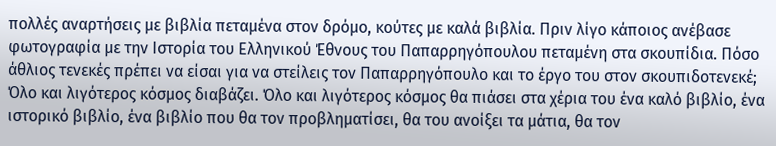πολλές αναρτήσεις με βιβλία πεταμένα στον δρόμο, κούτες με καλά βιβλία. Πριν λίγο κάποιος ανέβασε φωτογραφία με την Ιστορία του Ελληνικού Έθνους του Παπαρρηγόπουλου πεταμένη στα σκουπίδια. Πόσο άθλιος τενεκές πρέπει να είσαι για να στείλεις τον Παπαρρηγόπουλο και το έργο του στον σκουπιδοτενεκέ; Όλο και λιγότερος κόσμος διαβάζει. Όλο και λιγότερος κόσμος θα πιάσει στα χέρια του ένα καλό βιβλίο, ένα ιστορικό βιβλίο, ένα βιβλίο που θα τον προβληματίσει, θα του ανοίξει τα μάτια, θα τον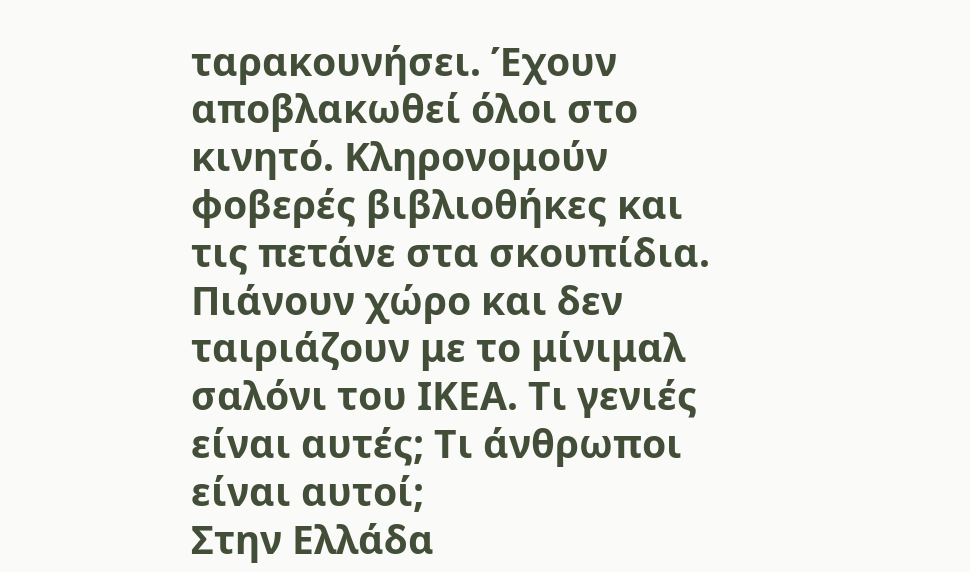ταρακουνήσει. Έχουν αποβλακωθεί όλοι στο κινητό. Κληρονομούν φοβερές βιβλιοθήκες και τις πετάνε στα σκουπίδια. Πιάνουν χώρο και δεν ταιριάζουν με το μίνιμαλ σαλόνι του ΙΚΕΑ. Τι γενιές είναι αυτές; Τι άνθρωποι είναι αυτοί;
Στην Ελλάδα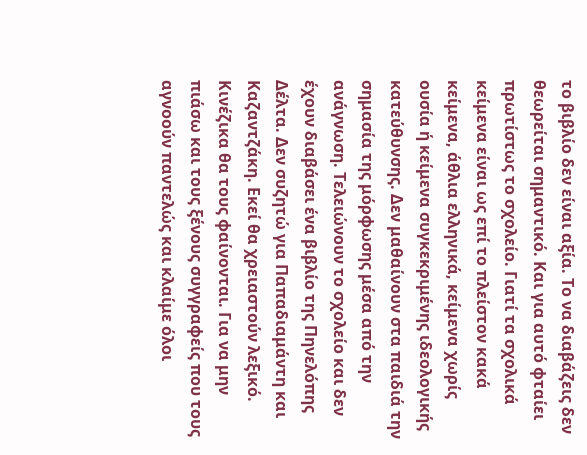το βιβλίο δεν είναι αξία. Το να διαβάζεις δεν θεωρείται σημαντικό. Και για αυτό φταίει πρωτίστως το σχολείο. Γιατί τα σχολικά κείμενα είναι ως επί το πλείστον κακά κείμενα, άθλια ελληνικά, κείμενα χωρίς ουσία ή κείμενα συγκεκριμένης ιδεολογικής κατεύθυνσης. Δεν μαθαίνουν στα παιδιά την σημασία της μόρφωσης μέσα από την ανάγνωση. Τελειώνουν το σχολείο και δεν έχουν διαβάσει ένα βιβλίο της Πηνελόπης Δέλτα. Δεν συζητώ για Παπαδιαμάντη και Καζαντζάκη. Εκεί θα χρειαστούν λεξικό. Κινέζικα θα τους φαίνονται. Για να μην πιάσω και τους ξένους συγγραφείς που τους αγνοούν παντελώς και κλαίμε όλοι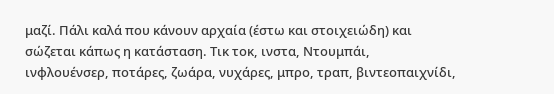μαζί. Πάλι καλά που κάνουν αρχαία (έστω και στοιχειώδη) και σώζεται κάπως η κατάσταση. Τικ τοκ, ινστα, Ντουμπάι, ινφλουένσερ, ποτάρες, ζωάρα, νυχάρες, μπρο, τραπ, βιντεοπαιχνίδι,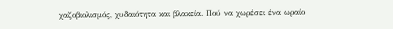χαζοβιολισμός, χυδαιότητα και βλακεία. Πού να χωρέσει ένα ωραίο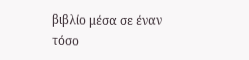βιβλίο μέσα σε έναν τόσο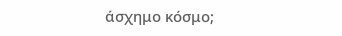άσχημο κόσμο;